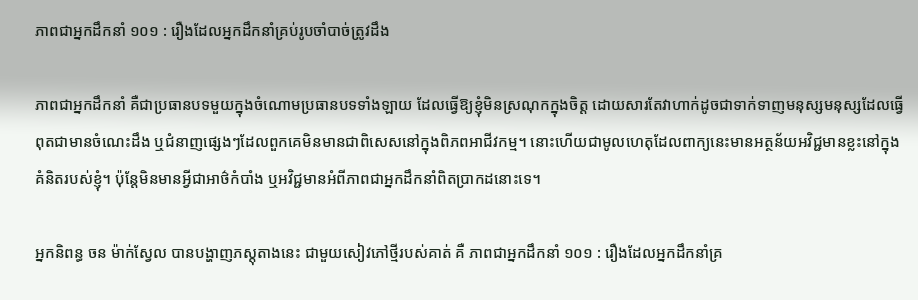ភាពជាអ្នកដឹកនាំ ១០១ : រឿងដែលអ្នកដឹកនាំគ្រប់រូបចាំបាច់ត្រូវដឹង

ភាពជាអ្នកដឹកនាំ គឺជាប្រធានបទមួយក្នុងចំណោមប្រធានបទទាំងឡាយ ដែលធ្វើឱ្យខ្ញុំមិនស្រណុកក្នុងចិត្ត ដោយសារតែវាហាក់ដូចជាទាក់ទាញមនុស្សមនុស្សដែលធ្វើពុតជាមានចំណេះដឹង ឬជំនាញផ្សេងៗដែលពួកគេមិនមានជាពិសេសនៅក្នុងពិភពអាជីវកម្ម។ នោះហើយជាមូលហេតុដែលពាក្យនេះមានអត្ថន័យអវិជ្ជមានខ្លះនៅក្នុងគំនិតរបស់ខ្ញុំ។ ប៉ុន្តែមិនមានអ្វីជាអាថ៌កំបាំង ឬអវិជ្ជមានអំពីភាពជាអ្នកដឹកនាំពិតប្រាកដនោះទេ។

អ្នកនិពន្ធ ចន ម៉ាក់ស្វែល បានបង្ហាញភស្ដុតាងនេះ ជាមួយសៀវភៅថ្មីរបស់គាត់ គឺ ភាពជាអ្នកដឹកនាំ ១០១ : រឿងដែលអ្នកដឹកនាំគ្រ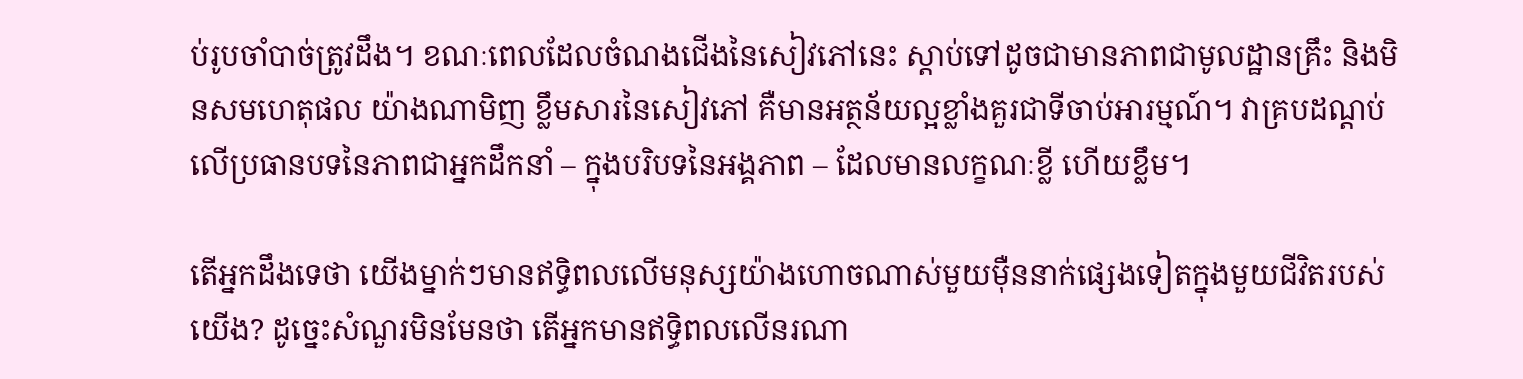ប់រូបចាំបាច់ត្រូវដឹង។ ខណៈពេលដែលចំណងជើងនៃសៀវភៅនេះ ស្តាប់ទៅដូចជាមានភាពជាមូលដ្ឋានគ្រឹះ និងមិនសមហេតុផល យ៉ាងណាមិញ ខ្លឹមសារនៃសៀវភៅ គឺមានអត្ថន័យល្អខ្លាំងគួរជាទីចាប់អារម្មណ៍។ វាគ្របដណ្តប់លើប្រធានបទនៃភាពជាអ្នកដឹកនាំ – ក្នុងបរិបទនៃអង្គភាព – ដែលមានលក្ខណៈខ្លី ហើយខ្លឹម។

តើអ្នកដឹងទេថា យើងម្នាក់ៗមានឥទ្ធិពលលើមនុស្សយ៉ាងហោចណាស់មួយម៉ឺននាក់ផ្សេងទៀតក្នុងមួយជីវិតរបស់យើង? ដូច្នេះសំណួរមិនមែនថា តើអ្នកមានឥទ្ធិពលលើនរណា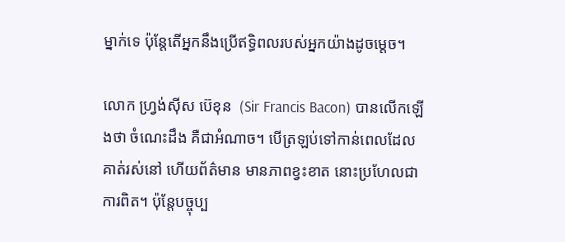ម្នាក់ទេ ប៉ុន្តែតើអ្នកនឹងប្រើឥទ្ធិពលរបស់អ្នកយ៉ាងដូចម្តេច។

លោក ហ្វ្រង់ស៊ីស ប៊េខុន  (Sir Francis Bacon) បានលើកឡើងថា ចំណេះដឹង គឺជាអំណាច។ បើត្រឡប់ទៅកាន់ពេលដែលគាត់រស់នៅ ហើយព័ត៌មាន មានភាពខ្វះខាត នោះប្រហែលជាការពិត។ ប៉ុន្តែបច្ចុប្ប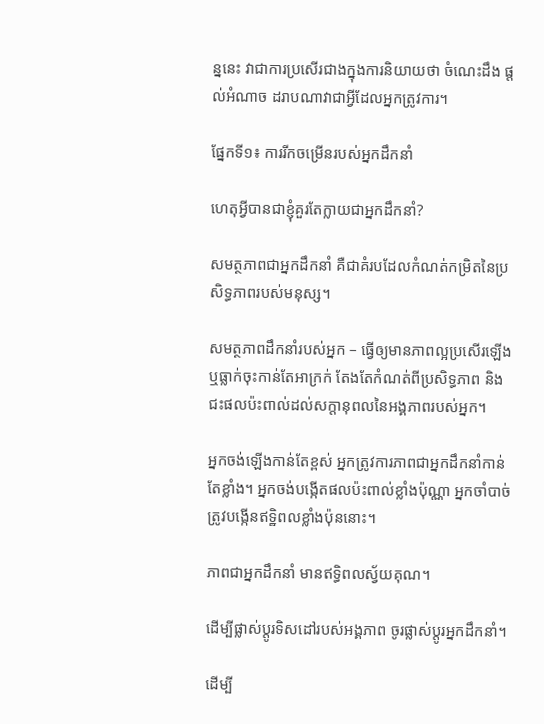ន្ននេះ វាជាការប្រសើរជាងក្នុងការនិយាយថា ចំណេះដឹង ផ្តល់អំណាច ដរាបណាវាជាអ្វីដែលអ្នកត្រូវការ។

ផ្នែកទី១៖ ការរីកចម្រើនរបស់អ្នកដឹកនាំ

ហេតុអ្វីបានជាខ្ញុំគួរតែក្លាយជាអ្នកដឹកនាំ?

សមត្ថភាពជាអ្នកដឹកនាំ គឺជាគំរបដែលកំណត់កម្រិតនៃប្រសិទ្ធភាពរបស់មនុស្ស។

សមត្ថភាពដឹកនាំរបស់អ្នក – ធ្វើឲ្យមានភាពល្អប្រសើរឡើង ឬធ្លាក់ចុះកាន់តែអាក្រក់ តែងតែកំណត់ពីប្រសិទ្ធភាព និងជះផលប៉ះពាល់ដល់សក្តានុពលនៃអង្គភាពរបស់អ្នក។

អ្នកចង់ឡើងកាន់តែខ្ពស់ អ្នកត្រូវការភាពជាអ្នកដឹកនាំកាន់តែខ្លាំង។ អ្នកចង់បង្កើតផលប៉ះពាល់ខ្លាំងប៉ុណ្ណា អ្នកចាំបាច់ត្រូវបង្កើនឥទ្ឋិពលខ្លាំងប៉ុននោះ។

ភាពជាអ្នកដឹកនាំ មានឥទ្ធិពលស្វ័យគុណ។

ដើម្បីផ្លាស់ប្តូរទិសដៅរបស់អង្គភាព ចូរផ្លាស់ប្តូរអ្នកដឹកនាំ។

ដើម្បី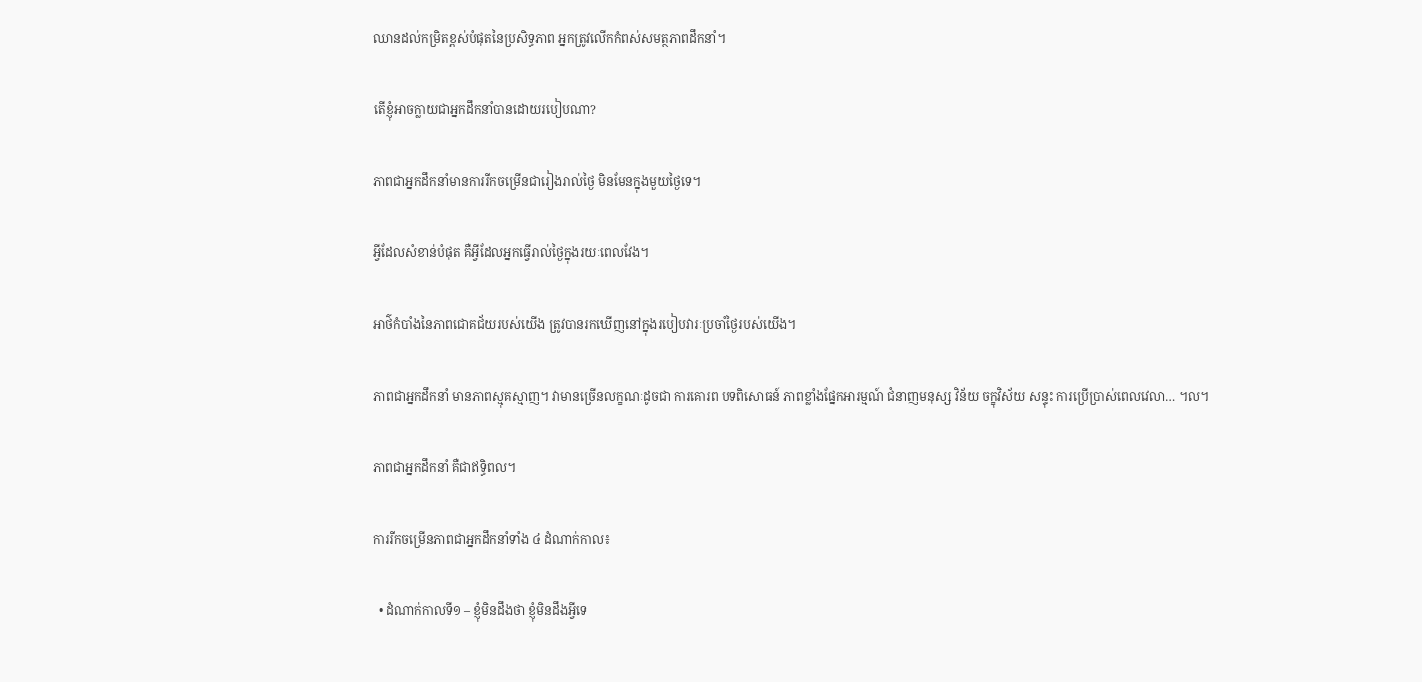ឈានដល់កម្រិតខ្ពស់បំផុតនៃប្រសិទ្ធភាព អ្នកត្រូវលើកកំពស់សមត្ថភាពដឹកនាំ។

តើខ្ញុំអាចក្លាយជាអ្នកដឹកនាំបានដោយរបៀបណា?

ភាពជាអ្នកដឹកនាំមានការរីកចម្រើនជារៀងរាល់ថ្ងៃ មិនមែនក្នុងមួយថ្ងៃទេ។

អ្វីដែលសំខាន់បំផុត គឺអ្វីដែលអ្នកធ្វើរាល់ថ្ងៃក្នុងរយៈពេលវែង។

អាថ៌កំបាំងនៃភាពជោគជ័យរបស់យើង ត្រូវបានរកឃើញនៅក្នុងរបៀបវារៈប្រចាំថ្ងៃរបស់យើង។

ភាពជាអ្នកដឹកនាំ មានភាពស្មុគស្មាញ។ វាមានច្រើនលក្ខណៈដូចជា ការគោរព បទពិសោធន៍ ភាពខ្លាំងផ្នែកអារម្មណ៍ ជំនាញមនុស្ស វិន័យ ចក្ខុវិស័យ សន្ទុះ ការប្រើប្រាស់ពេលវេលា… ។ល។

ភាពជាអ្នកដឹកនាំ គឺជាឥទ្ធិពល។

ការរីកចម្រើនភាពជាអ្នកដឹកនាំទាំង ៤ ដំណាក់កាល៖

  • ដំណាក់កាលទី១ – ខ្ញុំមិនដឹងថា ខ្ញុំមិនដឹងអ្វីទេ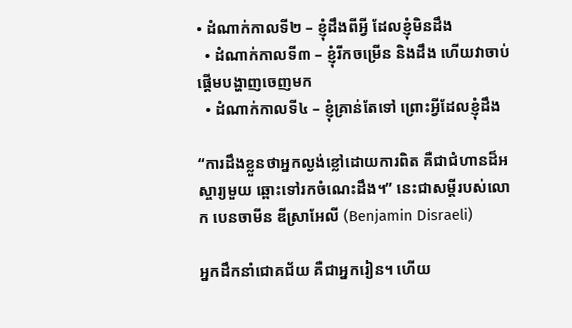• ដំណាក់កាលទី២ – ខ្ញុំដឹងពីអ្វី ដែលខ្ញុំមិនដឹង
  • ដំណាក់កាលទី៣ – ខ្ញុំរីកចម្រើន និងដឹង ហើយវាចាប់ផ្តើមបង្ហាញចេញមក
  • ដំណាក់កាលទី៤ – ខ្ញុំគ្រាន់តែទៅ ព្រោះអ្វីដែលខ្ញុំដឹង

“ការដឹងខ្លួនថាអ្នកល្ងង់ខ្លៅដោយការពិត គឺជាជំហានដ៏អស្ចារ្យមួយ ឆ្ពោះទៅរកចំណេះដឹង។” នេះជាសម្តីរបស់លោក បេនចាមីន ឌីស្រាអែលី (Benjamin Disraeli)

អ្នកដឹកនាំជោគជ័យ គឺជាអ្នករៀន។ ហើយ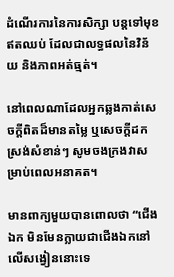ដំណើរការនៃការសិក្សា បន្តទៅមុខឥតឈប់ ដែលជាលទ្ធផលនៃវិន័យ និងភាពអត់ធ្មត់។

នៅពេលណាដែលអ្នកឆ្លងកាត់សេចក្តីពិតដ៏មានតម្លៃ ឬសេចក្តីដកស្រង់សំខាន់ៗ សូមចងក្រងវាសម្រាប់ពេលអនាគត។

មានពាក្យមួយបានពោលថា “ជើងឯក មិនមែនក្លាយជាជើងឯកនៅលើសង្វៀននោះទេ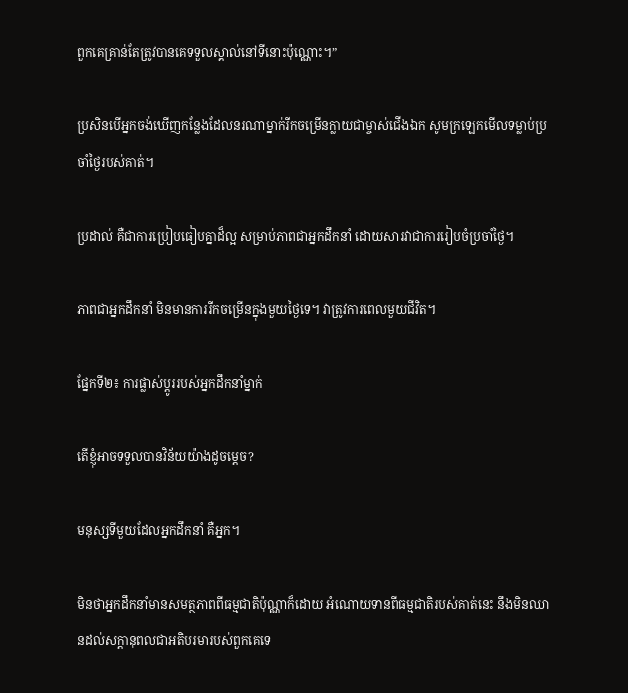ពួកគេគ្រាន់តែត្រូវបានគេទទួលស្គាល់នៅទីនោះប៉ុណ្ណោះ។”

ប្រសិនបើអ្នកចង់ឃើញកន្លែងដែលនរណាម្នាក់រីកចម្រើនក្លាយជាម្ចាស់ជើងឯក សូមក្រឡេកមើលទម្លាប់ប្រចាំថ្ងៃរបស់គាត់។

ប្រដាល់ គឺជាការប្រៀបធៀបគ្នាដ៏ល្អ សម្រាប់ភាពជាអ្នកដឹកនាំ ដោយសារវាជាការរៀបចំប្រចាំថ្ងៃ។

ភាពជាអ្នកដឹកនាំ មិនមានការរីកចម្រើនក្នុងមួយថ្ងៃទេ។ វាត្រូវការពេលមួយជីវិត។

ផ្នែកទី២៖ ការផ្លាស់ប្តូររបស់អ្នកដឹកនាំម្នាក់

តើខ្ញុំអាចទទួលបានវិន័យយ៉ាងដូចម្តេច?

មនុស្សទីមួយដែលអ្នកដឹកនាំ គឺអ្នក។

មិនថាអ្នកដឹកនាំមានសមត្ថភាពពីធម្មជាតិប៉ុណ្ណាក៏ដោយ អំណោយទានពីធម្មជាតិរបស់គាត់នេះ នឹងមិនឈានដល់សក្តានុពលជាអតិបរមារបស់ពួកគេទេ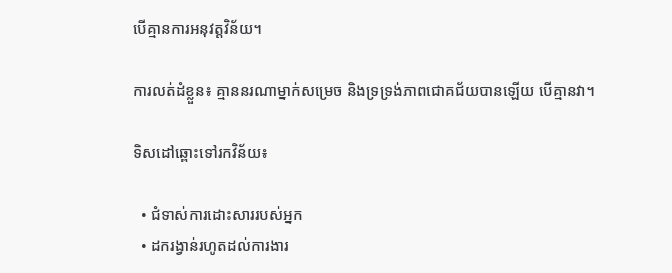បើគ្មានការអនុវត្តវិន័យ។

ការលត់ដំខ្លួន៖ គ្មាននរណាម្នាក់សម្រេច និងទ្រទ្រង់ភាពជោគជ័យបានឡើយ បើគ្មានវា។

ទិសដៅឆ្ពោះទៅរកវិន័យ៖

  • ជំទាស់ការដោះសាររបស់អ្នក
  • ដករង្វាន់រហូតដល់ការងារ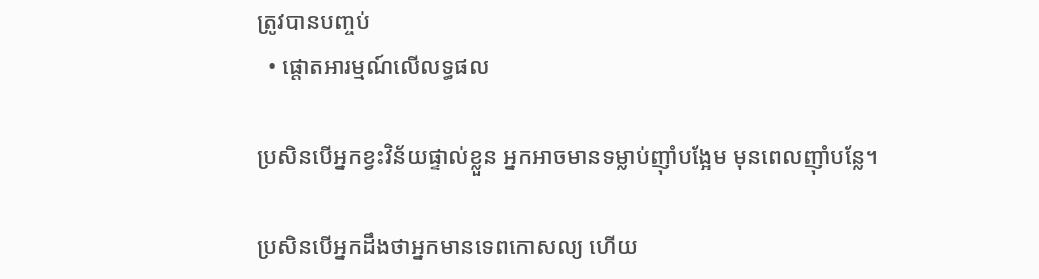ត្រូវបានបញ្ចប់
  • ផ្តោតអារម្មណ៍លើលទ្ធផល

ប្រសិនបើអ្នកខ្វះវិន័យផ្ទាល់ខ្លួន អ្នកអាចមានទម្លាប់ញ៉ាំបង្អែម មុនពេលញ៉ាំបន្លែ។

ប្រសិនបើអ្នកដឹងថាអ្នកមានទេពកោសល្យ ហើយ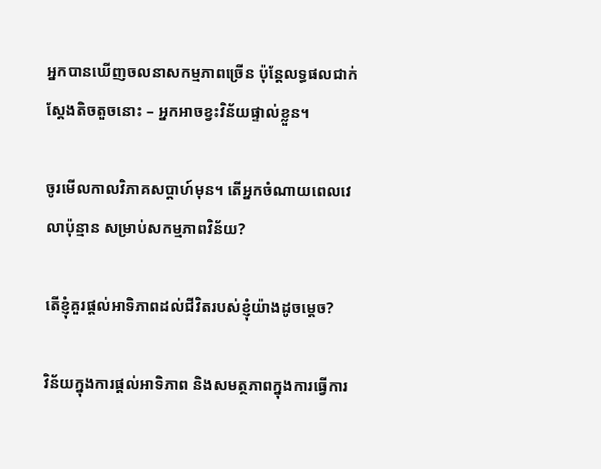អ្នកបានឃើញចលនាសកម្មភាពច្រើន ប៉ុន្តែលទ្ធផលជាក់ស្តែងតិចតួចនោះ – អ្នកអាចខ្វះវិន័យផ្ទាល់ខ្លួន។

ចូរមើលកាលវិភាគសប្តាហ៍មុន។ តើអ្នកចំណាយពេលវេលាប៉ុន្មាន សម្រាប់សកម្មភាពវិន័យ?

តើខ្ញុំគួរផ្តល់អាទិភាពដល់ជីវិតរបស់ខ្ញុំយ៉ាងដូចម្តេច?

វិន័យក្នុងការផ្តល់អាទិភាព និងសមត្ថភាពក្នុងការធ្វើការ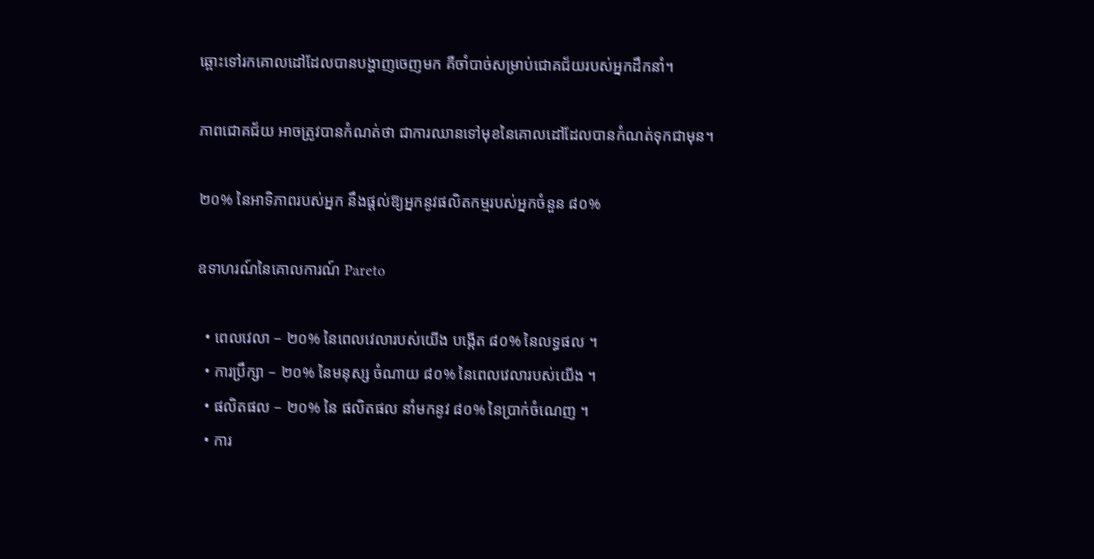ឆ្ពោះទៅរកគោលដៅដែលបានបង្ហាញចេញមក គឺចាំបាច់សម្រាប់ជោគជ័យរបស់អ្នកដឹកនាំ។

ភាពជោគជ័យ អាចត្រូវបានកំណត់ថា ជាការឈានទៅមុខនៃគោលដៅដែលបានកំណត់ទុកជាមុន។

២០% នៃអាទិភាពរបស់អ្នក នឹងផ្តល់ឱ្យអ្នកនូវផលិតកម្មរបស់អ្នកចំនួន ៨០%

ឧទាហរណ៍នៃគោលការណ៍ Pareto

  • ពេលវេលា – ២០% នៃពេលវេលារបស់យើង បង្កើត ៨០% នៃលទ្ធផល ។
  • ការប្រឹក្សា – ២០% នៃមនុស្ស ចំណាយ ៨០% នៃពេលវេលារបស់យើង ។
  • ផលិតផល – ២០% នៃ ផលិតផល នាំមកនូវ ៨០% នៃប្រាក់ចំណេញ ។
  • ការ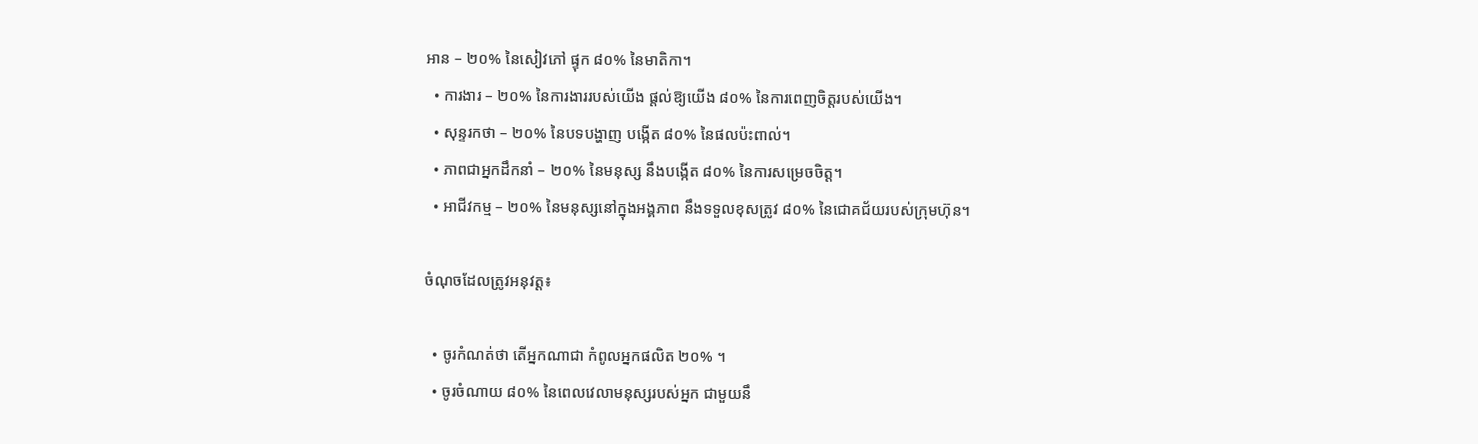អាន – ២០% នៃសៀវភៅ ផ្ទុក ៨០% នៃមាតិកា។
  • ការងារ – ២០% នៃការងាររបស់យើង ផ្តល់ឱ្យយើង ៨០% នៃការពេញចិត្តរបស់យើង។
  • សុន្ទរកថា – ២០% នៃបទបង្ហាញ បង្កើត ៨០% នៃផលប៉ះពាល់។
  • ភាពជាអ្នកដឹកនាំ – ២០% នៃមនុស្ស នឹងបង្កើត ៨០% នៃការសម្រេចចិត្ត។
  • អាជីវកម្ម – ២០% នៃមនុស្សនៅក្នុងអង្គភាព នឹងទទួលខុសត្រូវ ៨០% នៃជោគជ័យរបស់ក្រុមហ៊ុន។

ចំណុចដែលត្រូវអនុវត្ត៖

  • ចូរកំណត់ថា តើអ្នកណាជា កំពូលអ្នកផលិត ២០% ។
  • ចូរចំណាយ ៨០% នៃពេលវេលាមនុស្សរបស់អ្នក ជាមួយនឹ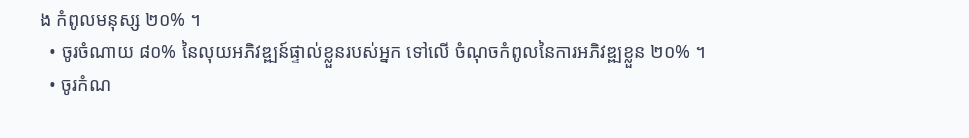ង កំពូលមនុស្ស ២០% ។
  • ចូរចំណាយ ៨០% នៃលុយអភិវឌ្ឍន៍ផ្ទាល់ខ្លួនរបស់អ្នក ទៅលើ ចំណុចកំពូលនៃការអភិវឌ្ឍខ្លួន ២០% ។
  • ចូរកំណ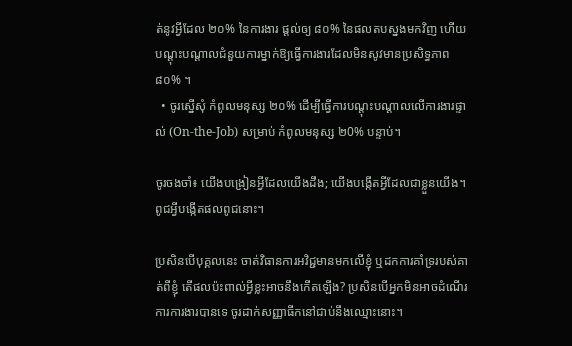ត់នូវអ្វីដែល ២០% នៃការងារ ផ្តល់ឲ្យ ៨០% នៃផលតបស្នងមកវិញ ហើយបណ្តុះបណ្តាលជំនួយការម្នាក់ឱ្យធ្វើការងារដែលមិនសូវមានប្រសិទ្ធភាព ៨០% ។
  • ចូរស្នើសុំ កំពូលមនុស្ស ២០% ដើម្បីធ្វើការបណ្តុះបណ្តាលលើការងារផ្ទាល់ (On-the-Job) សម្រាប់ កំពូលមនុស្ស ២0% បន្ទាប់។

ចូរចងចាំ៖ យើងបង្រៀនអ្វីដែលយើងដឹង; យើងបង្កើតអ្វីដែលជាខ្លួនយើង។ ពូជអ្វីបង្កើតផលពូជនោះ។

ប្រសិនបើបុគ្គលនេះ ចាត់វិធានការអវិជ្ជមានមកលើខ្ញុំ ឬដកការគាំទ្ររបស់គាត់ពីខ្ញុំ តើផលប៉ះពាល់អ្វីខ្លះអាចនឹងកើតឡើង? ប្រសិនបើអ្នកមិនអាចដំណើរការការងារបានទេ ចូរដាក់សញ្ញាធីកនៅជាប់នឹងឈ្មោះនោះ។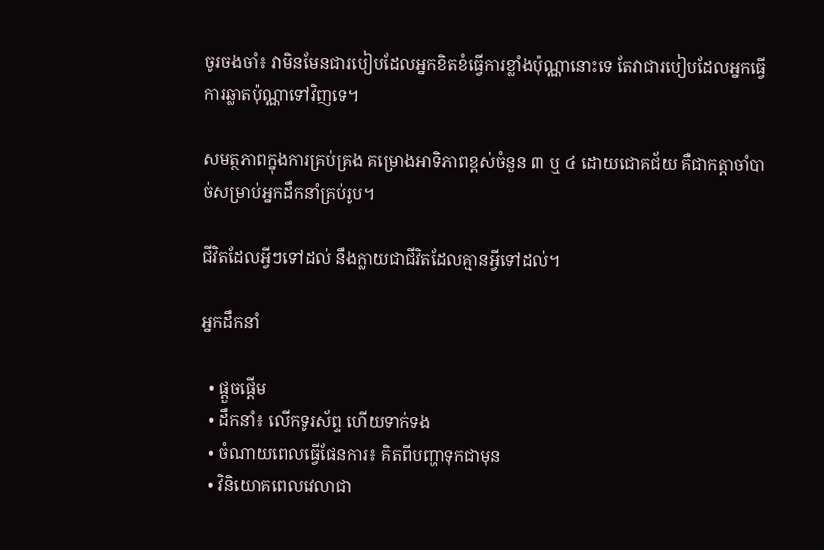ចូរចងចាំ៖ វាមិនមែនជារបៀបដែលអ្នកខិតខំធ្វើការខ្លាំងប៉ុណ្ណានោះទេ តែវាជារបៀបដែលអ្នកធ្វើការឆ្លាតប៉ុណ្ណាទៅវិញទេ។

សមត្ថភាពក្នុងការគ្រប់គ្រង គម្រោងអាទិភាពខ្ពស់ចំនួន ៣ ឬ ៤ ដោយជោគជ័យ គឺជាកត្តាចាំបាច់សម្រាប់អ្នកដឹកនាំគ្រប់រូប។

ជីវិតដែលអ្វីៗទៅដល់ នឹងក្លាយជាជីវិតដែលគ្មានអ្វីទៅដល់។

អ្នកដឹកនាំ

  • ផ្តួចផ្តើម
  • ដឹកនាំ៖ លើកទូរស័ព្ទ ហើយទាក់ទង
  • ចំណាយពេលធ្វើផែនការ៖ គិតពីបញ្ហាទុកជាមុន
  • វិនិយោគពេលវេលាជា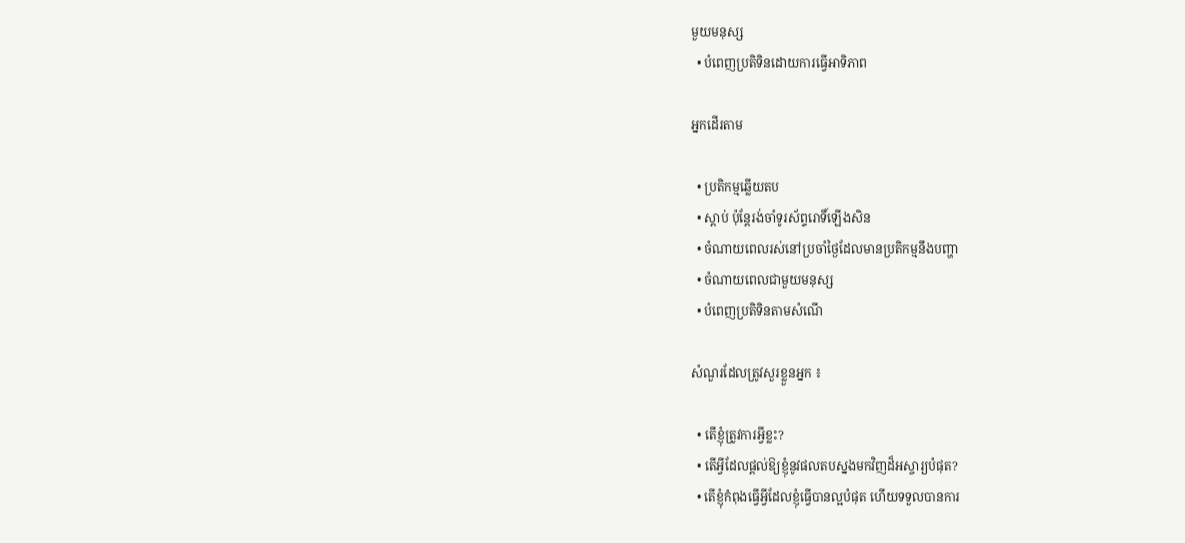មួយមនុស្ស
  • បំពេញប្រតិទិនដោយការធ្វើអាទិភាព

អ្នកដើរតាម

  • ប្រតិកម្មឆ្លើយតប
  • ស្តាប់ ប៉ុន្តែរង់ចាំទូរស័ព្ទរោទិ៍ឡើងសិន
  • ចំណាយពេលរស់នៅប្រចាំថ្ងៃដែលមានប្រតិកម្មនឹងបញ្ហា
  • ចំណាយពេលជាមួយមនុស្ស
  • បំពេញប្រតិទិនតាមសំណើ

សំណួរដែលត្រូវសួរខ្លួនអ្នក ៖

  • តើខ្ញុំត្រូវការអ្វីខ្លះ?
  • តើអ្វីដែលផ្តល់ឱ្យខ្ញុំនូវផលតបស្នងមកវិញដ៏អស្ចារ្យបំផុត?
  • តើខ្ញុំកំពុងធ្វើអ្វីដែលខ្ញុំធ្វើបានល្អបំផុត ហើយទទួលបានការ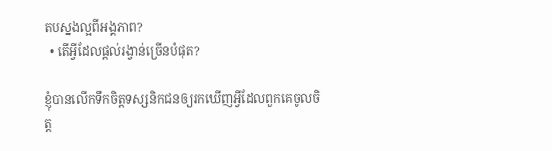តបស្នងល្អពីអង្គភាព?
  • តើអ្វីដែលផ្តល់រង្វាន់ច្រើនបំផុត?

ខ្ញុំបានលើកទឹកចិត្តទស្សនិកជនឲ្យរកឃើញអ្វីដែលពួកគេចូលចិត្ត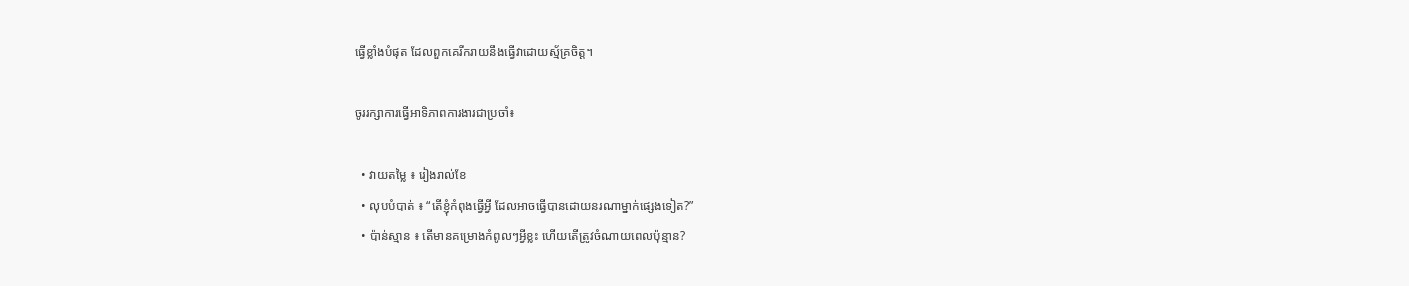ធ្វើខ្លាំងបំផុត ដែលពួកគេរីករាយនឹងធ្វើវាដោយស្ម័គ្រចិត្ត។

ចូររក្សាការធ្វើអាទិភាពការងារជាប្រចាំ៖

  • វាយតម្លៃ ៖ រៀងរាល់ខែ
  • លុបបំបាត់ ៖ “តើខ្ញុំកំពុងធ្វើអ្វី ដែលអាចធ្វើបានដោយនរណាម្នាក់ផ្សេងទៀត?”
  • ប៉ាន់ស្មាន ៖ តើមានគម្រោងកំពូលៗអ្វីខ្លះ ហើយតើត្រូវចំណាយពេលប៉ុន្មាន?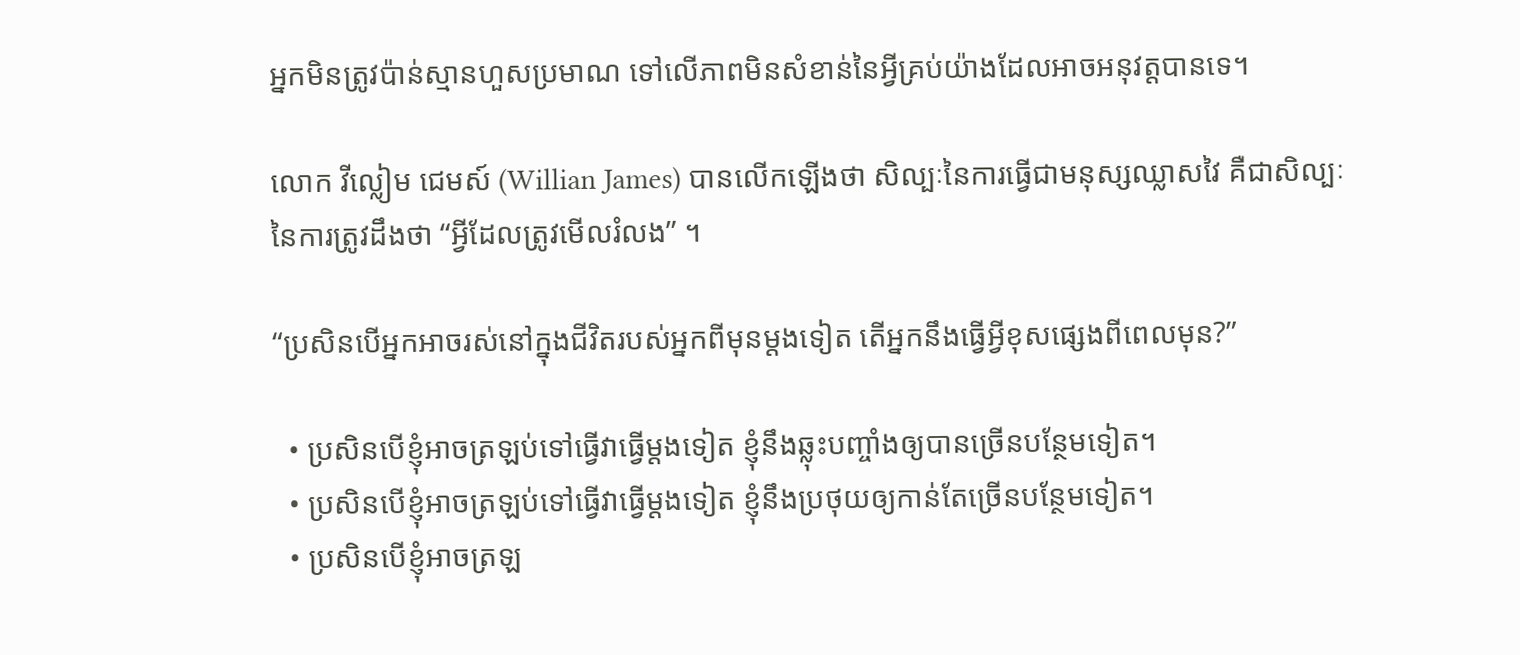អ្នកមិនត្រូវប៉ាន់ស្មានហួសប្រមាណ ទៅលើភាពមិនសំខាន់នៃអ្វីគ្រប់យ៉ាងដែលអាចអនុវត្តបានទេ។

លោក វីល្លៀម ជេមស៍ (Willian James) បានលើកឡើងថា សិល្បៈនៃការធ្វើជាមនុស្សឈ្លាសវៃ គឺជាសិល្បៈនៃការត្រូវដឹងថា “អ្វីដែលត្រូវមើលរំលង” ។

“ប្រសិនបើអ្នកអាចរស់នៅក្នុងជីវិតរបស់អ្នកពីមុនម្តងទៀត តើអ្នកនឹងធ្វើអ្វីខុសផ្សេងពីពេលមុន?”

  • ប្រសិនបើខ្ញុំអាចត្រឡប់ទៅធ្វើវាធ្វើម្តងទៀត ខ្ញុំនឹងឆ្លុះបញ្ចាំងឲ្យបានច្រើនបន្ថែមទៀត។
  • ប្រសិនបើខ្ញុំអាចត្រឡប់ទៅធ្វើវាធ្វើម្តងទៀត ខ្ញុំនឹងប្រថុយឲ្យកាន់តែច្រើនបន្ថែមទៀត។
  • ប្រសិនបើខ្ញុំអាចត្រឡ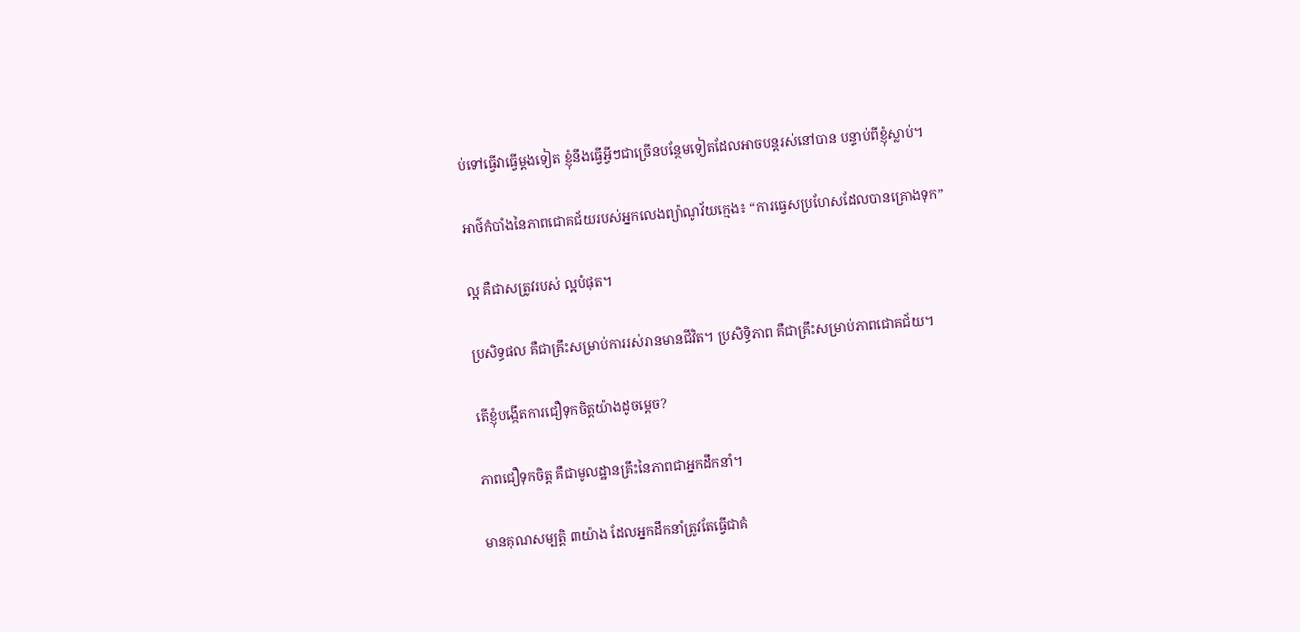ប់ទៅធ្វើវាធ្វើម្តងទៀត ខ្ញុំនឹងធ្វើអ្វីៗជាច្រើនបន្ថែមទៀតដែលអាចបន្តរស់នៅបាន បន្ទាប់ពីខ្ញុំស្លាប់។

អាថ៌កំបាំងនៃភាពជោគជ័យរបស់អ្នកលេងព្យ៉ាណូវ័យក្មេង៖ “ការធ្វេសប្រហែសដែលបានគ្រោងទុក”

ល្អ គឺជាសត្រូវរបស់ ល្អបំផុត។

ប្រសិទ្ធផល គឺជាគ្រឹះសម្រាប់ការរស់រានមានជីវិត។ ប្រសិទ្ធិភាព គឺជាគ្រឹះសម្រាប់ភាពជោគជ័យ។

តើខ្ញុំបង្កើតការជឿទុកចិត្តយ៉ាងដូចម្តេច?

ភាពជឿទុកចិត្ត គឺជាមូលដ្ឋានគ្រឹះនៃភាពជាអ្នកដឹកនាំ។

មានគុណសម្បត្ដិ ៣យ៉ាង ដែលអ្នកដឹកនាំត្រូវតែធ្វើជាគំ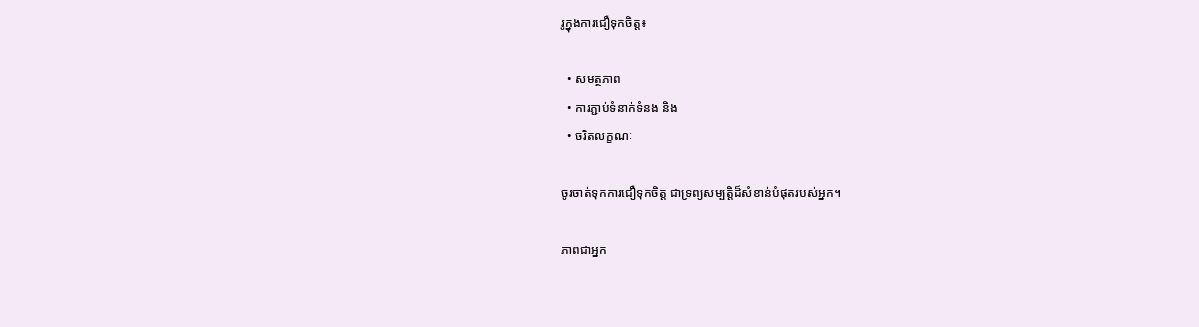រូក្នុងការជឿទុកចិត្ត៖

  • សមត្ថភាព
  • ការភ្ជាប់ទំនាក់ទំនង និង
  • ចរិតលក្ខណៈ

ចូរចាត់ទុកការជឿទុកចិត្ត ជាទ្រព្យសម្បត្តិដ៏សំខាន់បំផុតរបស់អ្នក។

ភាពជាអ្នក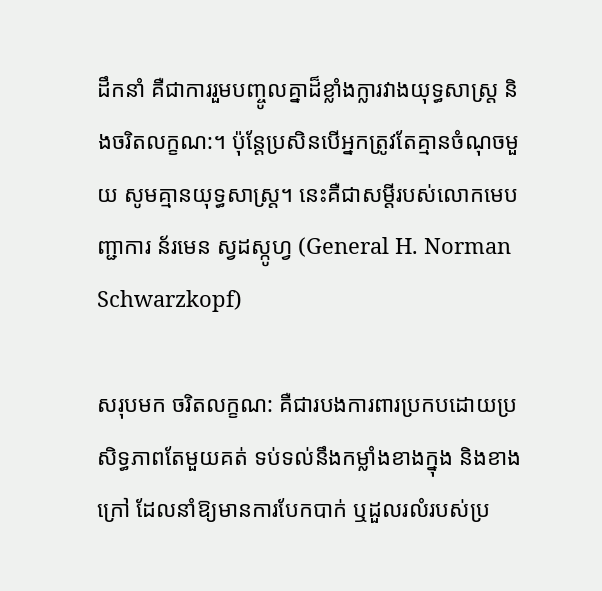ដឹកនាំ គឺជាការរួមបញ្ចូលគ្នាដ៏ខ្លាំងក្លារវាងយុទ្ធសាស្ត្រ និងចរិតលក្ខណ:។ ប៉ុន្តែប្រសិនបើអ្នកត្រូវតែគ្មានចំណុចមួយ សូមគ្មានយុទ្ធសាស្រ្ត។ នេះគឺជាសម្តីរបស់លោកមេបញ្ជាការ ន័រមេន ស្វដស្កូហ្វ (General H. Norman Schwarzkopf)

សរុបមក ចរិតលក្ខណ: គឺជារបងការពារប្រកបដោយប្រសិទ្ធភាពតែមួយគត់ ទប់ទល់នឹងកម្លាំងខាងក្នុង និងខាងក្រៅ ដែលនាំឱ្យមានការបែកបាក់ ឬដួលរលំរបស់ប្រ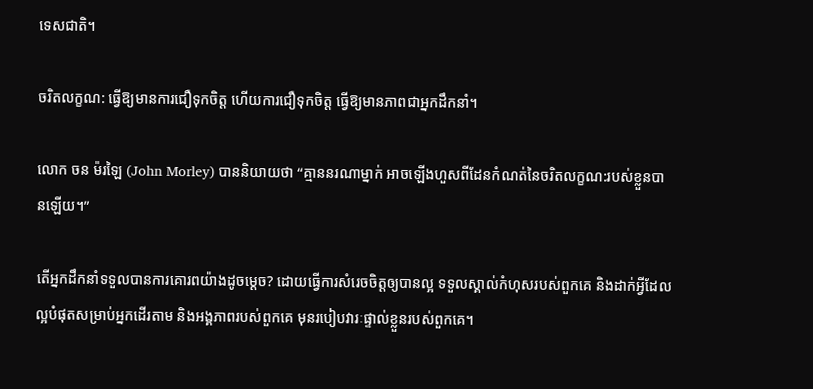ទេសជាតិ។

ចរិតលក្ខណ: ធ្វើឱ្យមានការជឿទុកចិត្ត ហើយការជឿទុកចិត្ត ធ្វើឱ្យមានភាពជាអ្នកដឹកនាំ។

លោក ចន ម៉រឡៃ (John Morley) បាននិយាយថា “គ្មាននរណាម្នាក់ អាចឡើងហួសពីដែនកំណត់នៃចរិតលក្ខណ:របស់ខ្លួនបានឡើយ។”

តើអ្នកដឹកនាំទទួលបានការគោរពយ៉ាងដូចម្តេច? ដោយធ្វើការសំរេចចិត្តឲ្យបានល្អ ទទួលស្គាល់កំហុសរបស់ពួកគេ និងដាក់អ្វីដែលល្អបំផុតសម្រាប់អ្នកដើរតាម និងអង្គភាពរបស់ពួកគេ មុនរបៀបវារៈផ្ទាល់ខ្លួនរបស់ពួកគេ។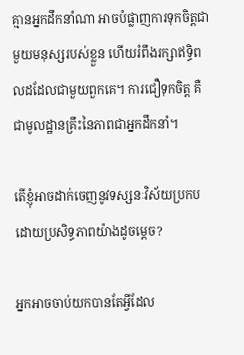គ្មានអ្នកដឹកនាំណា អាចបំផ្លាញការទុកចិត្តជាមួយមនុស្សរបស់ខ្លួន ហើយរំពឹងរក្សាឥទ្ធិពលដដែលជាមួយពួកគេ។ ការជឿទុកចិត្ត គឺជាមូលដ្ឋានគ្រឹះនៃភាពជាអ្នកដឹកនាំ។

តើខ្ញុំអាចដាក់ចេញនូវទស្សនៈវិស័យប្រកបដោយប្រសិទ្ធភាពយ៉ាងដូចម្តេច?

អ្នកអាចចាប់យកបានតែអ្វីដែល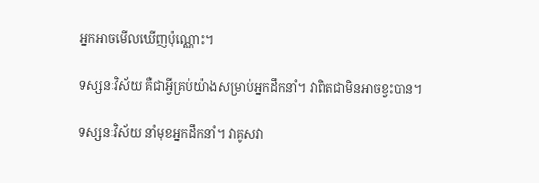អ្នកអាចមើលឃើញប៉ុណ្ណោះ។

ទស្សនៈវិស័យ គឺជាអ្វីគ្រប់យ៉ាងសម្រាប់អ្នកដឹកនាំ។ វាពិតជាមិនអាចខ្វះបាន។

ទស្សនៈវិស័យ នាំមុខអ្នកដឹកនាំ។ វាគូសវា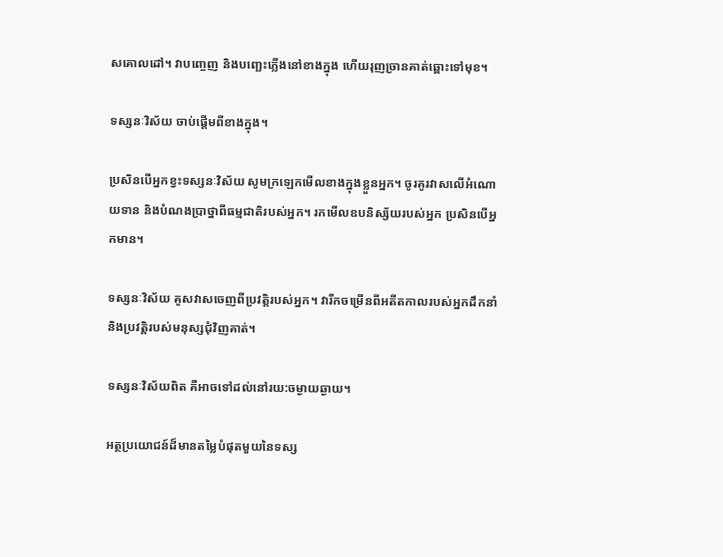សគោលដៅ។ វាបញ្ចេញ និងបញ្ឆេះភ្លើងនៅខាងក្នុង ហើយរុញច្រានគាត់ឆ្ពោះទៅមុខ។

ទស្សនៈវិស័យ ចាប់ផ្តើមពីខាងក្នុង។

ប្រសិនបើអ្នកខ្វះទស្សនៈវិស័យ សូមក្រឡេកមើលខាងក្នុងខ្លួនអ្នក។ ចូរគូរវាសលើអំណោយទាន និងបំណងប្រាថ្នាពីធម្មជាតិរបស់អ្នក។ រកមើលឧបនិស្ស័យរបស់អ្នក ប្រសិនបើអ្នកមាន។

ទស្សនៈវិស័យ គូសវាសចេញពីប្រវត្តិរបស់អ្នក។ វារីកចម្រើនពីអតីតកាលរបស់អ្នកដឹកនាំ និងប្រវត្តិរបស់មនុស្សជុំវិញគាត់។

ទស្សនៈវិស័យពិត គឺអាចទៅដល់នៅរយ:ចម្ងាយឆ្ងាយ។

អត្ថប្រយោជន៍ដ៏មានតម្លៃបំផុតមួយនៃទស្ស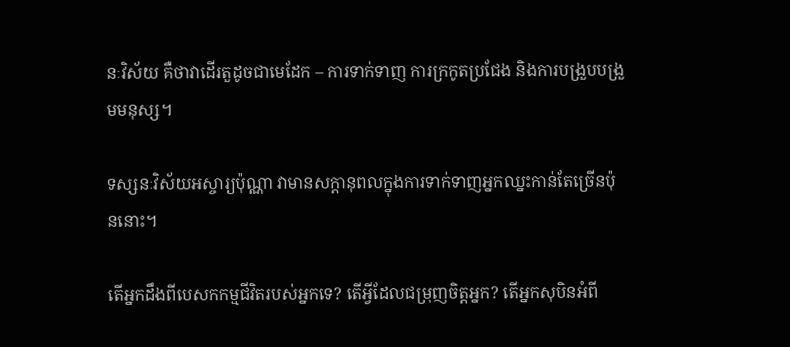នៈវិស័យ គឺថាវាដើរតួដូចជាមេដែក – ការទាក់ទាញ ការក្រកូតប្រជែង និងការបង្រួបបង្រួមមនុស្ស។

ទស្សនៈវិស័យអស្ចារ្យប៉ុណ្ណា វាមានសក្តានុពលក្នុងការទាក់ទាញអ្នកឈ្នះកាន់តែច្រើនប៉ុននោះ។

តើអ្នកដឹងពីបេសកកម្មជីវិតរបស់អ្នកទេ? តើអ្វីដែលជម្រុញចិត្តអ្នក? តើអ្នកសុបិនអំពី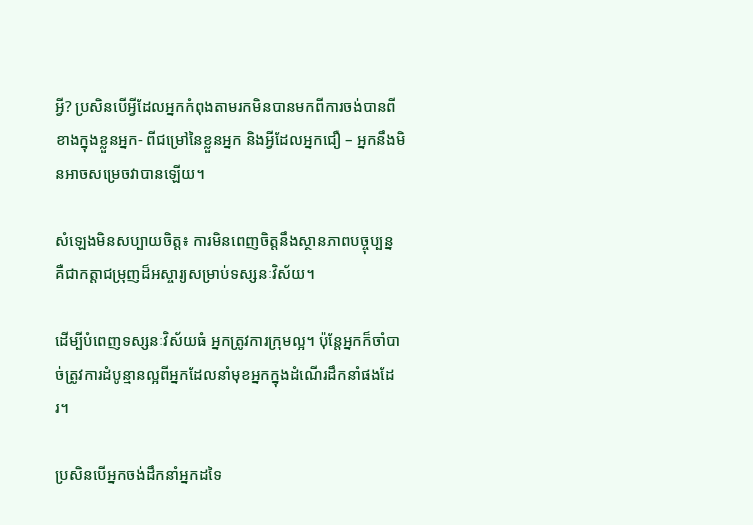អ្វី? ប្រសិនបើអ្វីដែលអ្នកកំពុងតាមរកមិនបានមកពីការចង់បានពីខាងក្នុងខ្លួនអ្នក- ពីជម្រៅនៃខ្លួនអ្នក និងអ្វីដែលអ្នកជឿ – អ្នកនឹងមិនអាចសម្រេចវាបានឡើយ។

សំឡេងមិនសប្បាយចិត្ត៖ ការមិនពេញចិត្តនឹងស្ថានភាពបច្ចុប្បន្ន គឺជាកត្តាជម្រុញដ៏អស្ចារ្យសម្រាប់ទស្សនៈវិស័យ។

ដើម្បីបំពេញទស្សនៈវិស័យធំ អ្នកត្រូវការក្រុមល្អ។ ប៉ុន្តែអ្នកក៏ចាំបាច់ត្រូវការដំបូន្មានល្អពីអ្នកដែលនាំមុខអ្នកក្នុងដំណើរដឹកនាំផងដែរ។

ប្រសិនបើអ្នកចង់ដឹកនាំអ្នកដទៃ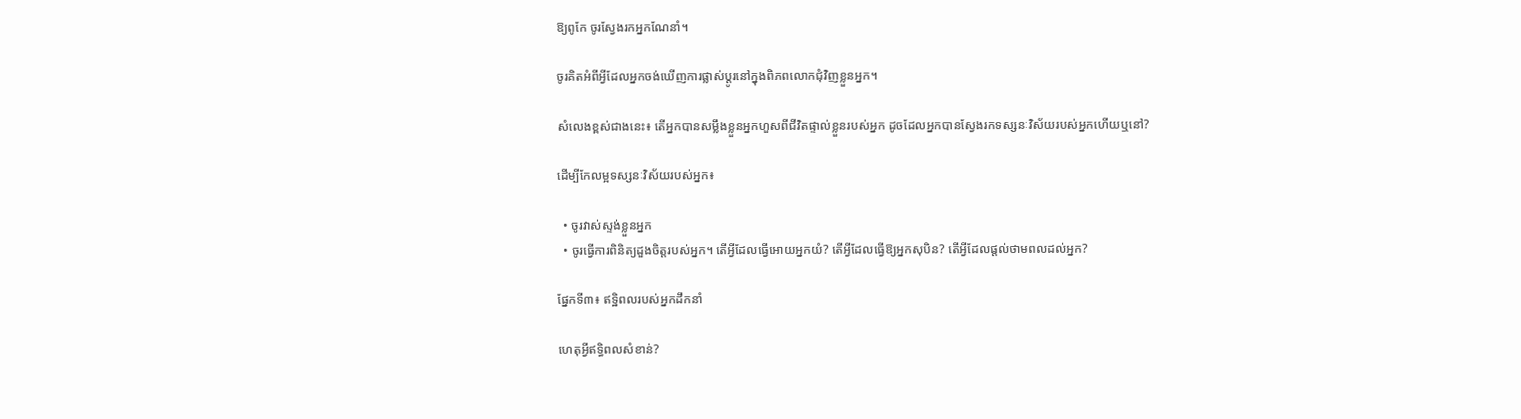ឱ្យពូកែ ចូរស្វែងរកអ្នកណែនាំ។

ចូរគិតអំពីអ្វីដែលអ្នកចង់ឃើញការផ្លាស់ប្តូរនៅក្នុងពិភពលោកជុំវិញខ្លួនអ្នក។

សំលេងខ្ពស់ជាងនេះ៖ តើអ្នកបានសម្លឹងខ្លួនអ្នកហួសពីជីវិតផ្ទាល់ខ្លួនរបស់អ្នក ដូចដែលអ្នកបានស្វែងរកទស្សនៈវិស័យរបស់អ្នកហើយឬនៅ?

ដើម្បីកែលម្អទស្សនៈវិស័យរបស់អ្នក៖

  • ចូរវាស់ស្ទង់ខ្លួនអ្នក
  • ចូរធ្វើការពិនិត្យដួងចិត្តរបស់អ្នក។ តើអ្វីដែលធ្វើអោយអ្នកយំ? តើអ្វីដែលធ្វើឱ្យអ្នកសុបិន? តើអ្វីដែលផ្តល់ថាមពលដល់អ្នក?

ផ្នែកទី៣៖ ឥទ្ឋិពលរបស់អ្នកដឹកនាំ

ហេតុអ្វីឥទ្ធិពលសំខាន់?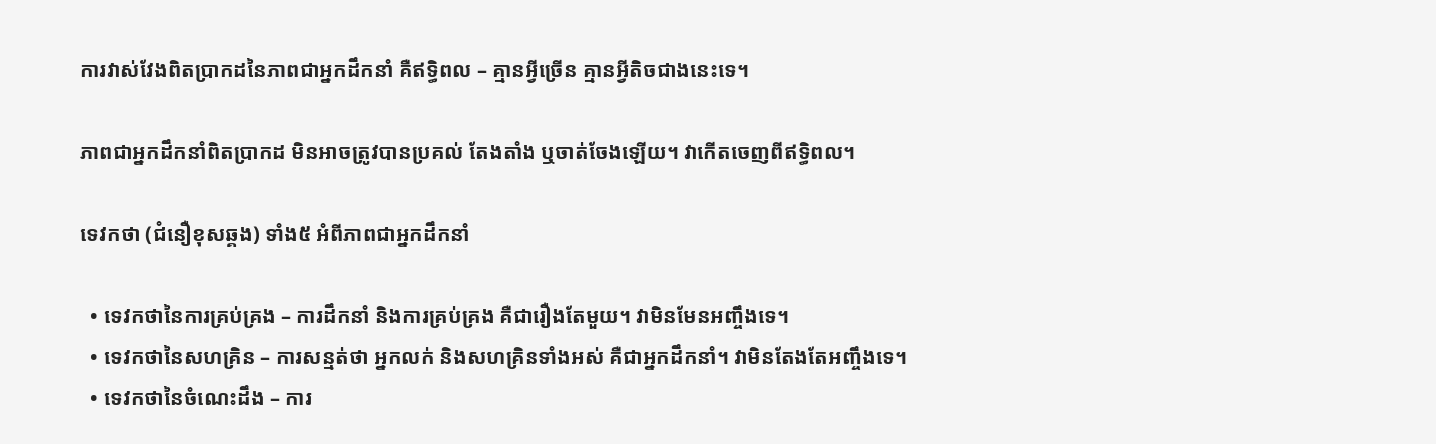ការវាស់វែងពិតប្រាកដនៃភាពជាអ្នកដឹកនាំ គឺឥទ្ធិពល – គ្មានអ្វីច្រើន គ្មានអ្វីតិចជាងនេះទេ។

ភាពជាអ្នកដឹកនាំពិតប្រាកដ មិនអាចត្រូវបានប្រគល់ តែងតាំង ឬចាត់ចែងឡើយ។ វាកើតចេញពីឥទ្ធិពល។

ទេវកថា (ជំនឿខុសឆ្គង) ទាំង៥ អំពីភាពជាអ្នកដឹកនាំ

  • ទេវកថានៃការគ្រប់គ្រង – ការដឹកនាំ និងការគ្រប់គ្រង គឺជារឿងតែមួយ។ វាមិនមែនអញ្ចឹងទេ។
  • ទេវកថានៃសហគ្រិន – ការសន្មត់ថា អ្នកលក់ និងសហគ្រិនទាំងអស់ គឺជាអ្នកដឹកនាំ។ វាមិនតែងតែអញ្ចឹងទេ។
  • ទេវកថានៃចំណេះដឹង – ការ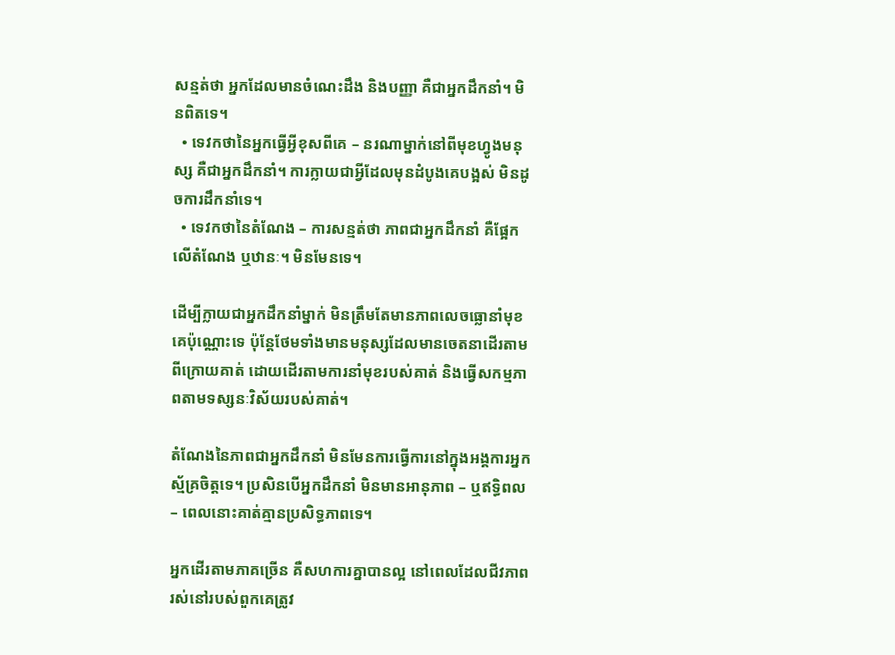សន្មត់ថា អ្នកដែលមានចំណេះដឹង និងបញ្ញា គឺជាអ្នកដឹកនាំ។ មិនពិតទេ។
  • ទេវកថានៃអ្នកធ្វើអ្វីខុសពីគេ – នរណាម្នាក់នៅពីមុខហ្វូងមនុស្ស គឺជាអ្នកដឹកនាំ។ ការក្លាយជាអ្វីដែលមុនដំបូងគេបង្អស់ មិនដូចការដឹកនាំទេ។
  • ទេវកថានៃតំណែង – ការសន្មត់ថា ភាពជាអ្នកដឹកនាំ គឺផ្អែកលើតំណែង ឬឋានៈ។ មិនមែនទេ។

ដើម្បីក្លាយជាអ្នកដឹកនាំម្នាក់ មិនត្រឹមតែមានភាពលេចធ្លោនាំមុខគេប៉ុណ្ណោះទេ ប៉ុន្តែថែមទាំងមានមនុស្សដែលមានចេតនាដើរតាមពីក្រោយគាត់ ដោយដើរតាមការនាំមុខរបស់គាត់ និងធ្វើសកម្មភាពតាមទស្សនៈវិស័យរបស់គាត់។

តំណែងនៃភាពជាអ្នកដឹកនាំ មិនមែនការធ្វើការនៅក្នុងអង្គការអ្នកស្ម័គ្រចិត្តទេ។ ប្រសិនបើអ្នកដឹកនាំ មិនមានអានុភាព – ឬឥទ្ធិពល – ពេលនោះគាត់គ្មានប្រសិទ្ធភាពទេ។

អ្នកដើរតាមភាគច្រើន គឺសហការគ្នាបានល្អ នៅពេលដែលជីវភាពរស់នៅរបស់ពួកគេត្រូវ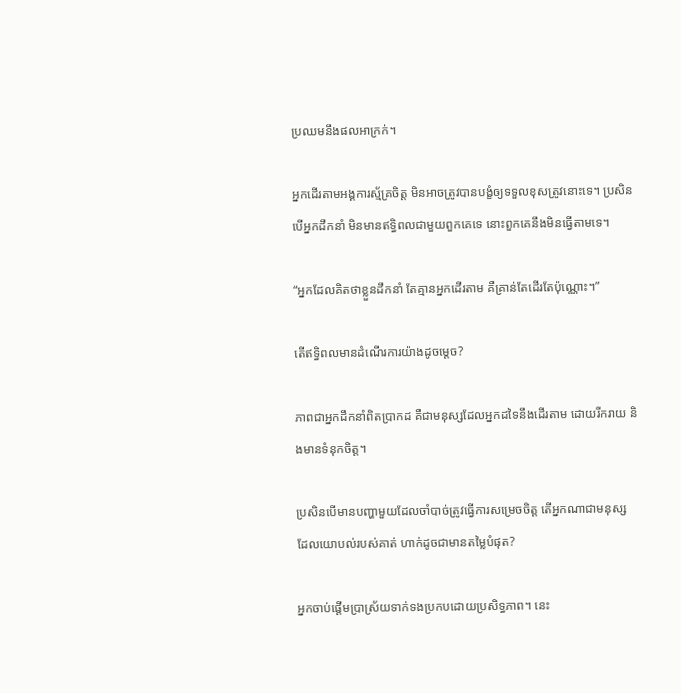ប្រឈមនឹងផលអាក្រក់។

អ្នកដើរតាមអង្គការស្ម័គ្រចិត្ត មិនអាចត្រូវបានបង្ខំឲ្យទទួលខុសត្រូវនោះទេ។ ប្រសិនបើអ្នកដឹកនាំ មិនមានឥទ្ធិពលជាមួយពួកគេទេ នោះពួកគេនឹងមិនធ្វើតាមទេ។

“អ្នកដែលគិតថាខ្លួនដឹកនាំ តែគ្មានអ្នកដើរតាម គឺគ្រាន់តែដើរតែប៉ុណ្ណោះ។”

តើឥទ្ធិពលមានដំណើរការយ៉ាងដូចម្តេច?

ភាពជាអ្នកដឹកនាំពិតប្រាកដ គឺជាមនុស្សដែលអ្នកដទៃនឹងដើរតាម ដោយរីករាយ និងមានទំនុកចិត្ត។

ប្រសិនបើមានបញ្ហាមួយដែលចាំបាច់ត្រូវធ្វើការសម្រេចចិត្ត តើអ្នកណាជាមនុស្ស ដែលយោបល់របស់គាត់ ហាក់ដូចជាមានតម្លៃបំផុត?

អ្នកចាប់ផ្តើមប្រាស្រ័យទាក់ទងប្រកបដោយប្រសិទ្ធភាព។ នេះ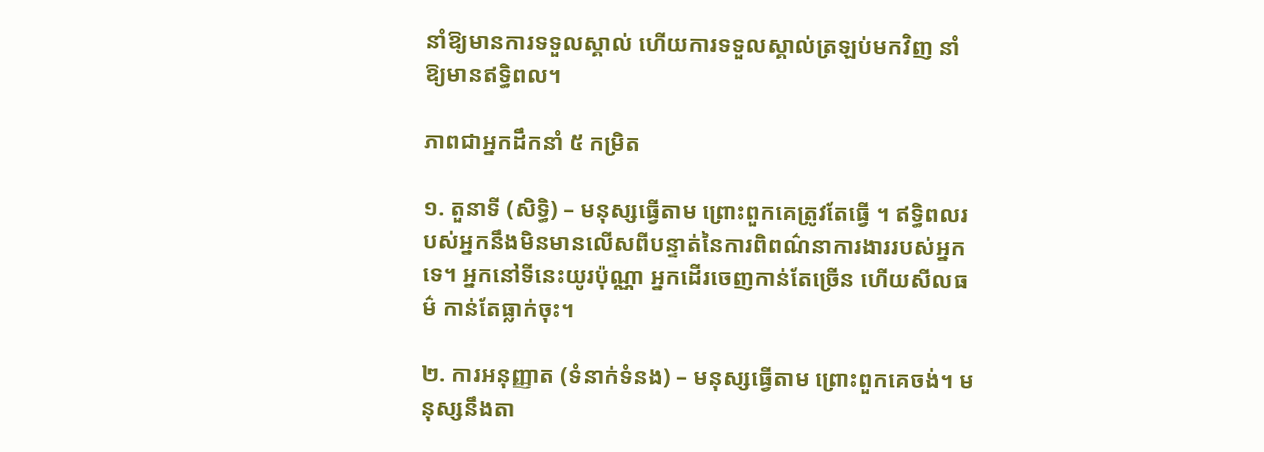នាំឱ្យមានការទទួលស្គាល់ ហើយការទទួលស្គាល់ត្រឡប់មកវិញ នាំឱ្យមានឥទ្ធិពល។

ភាពជាអ្នកដឹកនាំ ៥ កម្រិត

១. តួនាទី (សិទ្ធិ) – មនុស្សធ្វើតាម ព្រោះពួកគេត្រូវតែធ្វើ ។ ឥទ្ធិពលរបស់អ្នកនឹងមិនមានលើសពីបន្ទាត់នៃការពិពណ៌នាការងាររបស់អ្នកទេ។ អ្នកនៅទីនេះយូរប៉ុណ្ណា អ្នកដើរចេញកាន់តែច្រើន ហើយសីលធម៌ កាន់តែធ្លាក់ចុះ។

២. ការអនុញ្ញាត (ទំនាក់ទំនង) – មនុស្សធ្វើតាម ព្រោះពួកគេចង់។ មនុស្សនឹងតា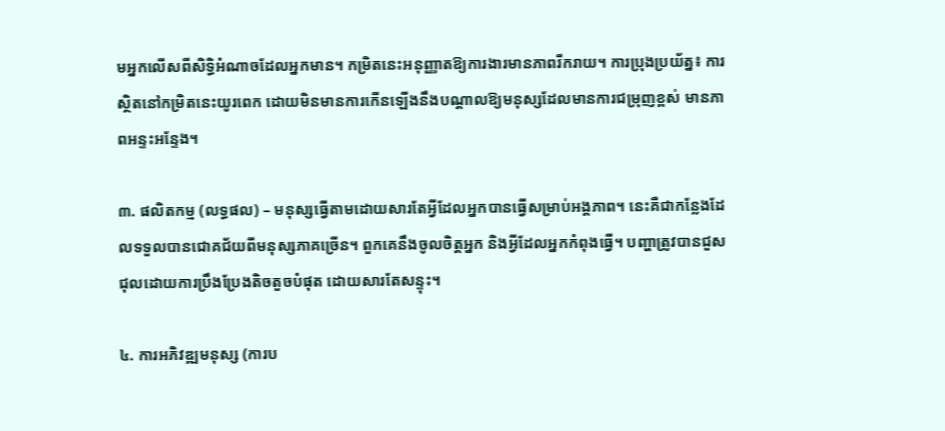មអ្នកលើសពីសិទ្ធិអំណាចដែលអ្នកមាន។ កម្រិតនេះអនុញ្ញាតឱ្យការងារមានភាពរីករាយ។ ការប្រុងប្រយ័ត្ន៖ ការស្ថិតនៅកម្រិតនេះយូរពេក ដោយមិនមានការកើនឡើងនឹងបណ្តាលឱ្យមនុស្សដែលមានការជម្រុញខ្ពស់ មានភាពអន្ទះអន្ទែង។

៣. ផលិតកម្ម (លទ្ធផល) – មនុស្សធ្វើតាមដោយសារតែអ្វីដែលអ្នកបានធ្វើសម្រាប់អង្គភាព។ នេះគឺជាកន្លែងដែលទទួលបានជោគជ័យពីមនុស្សភាគច្រើន។ ពួកគេនឹងចូលចិត្តអ្នក និងអ្វីដែលអ្នកកំពុងធ្វើ។ បញ្ហាត្រូវបានជួសជុលដោយការប្រឹងប្រែងតិចតួចបំផុត ដោយសារតែសន្ទុះ។

៤. ការអភិវឌ្ឍមនុស្ស (ការប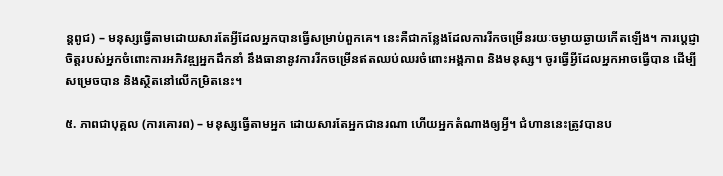ន្តពូជ) – មនុស្សធ្វើតាមដោយសារតែអ្វីដែលអ្នកបានធ្វើសម្រាប់ពួកគេ។ នេះគឺជាកន្លែងដែលការរីកចម្រើនរយៈចម្ងាយឆ្ងាយកើតឡើង។ ការប្តេជ្ញាចិត្តរបស់អ្នកចំពោះការអភិវឌ្ឍអ្នកដឹកនាំ នឹងធានានូវការរីកចម្រើនឥតឈប់ឈរចំពោះអង្គភាព និងមនុស្ស។ ចូរធ្វើអ្វីដែលអ្នកអាចធ្វើបាន ដើម្បីសម្រេចបាន និងស្ថិតនៅលើកម្រិតនេះ។

៥. ភាពជាបុគ្គល (ការគោរព) – មនុស្សធ្វើតាមអ្នក ដោយសារតែអ្នកជានរណា ហើយអ្នកតំណាងឲ្យអ្វី។ ជំហាននេះត្រូវបានប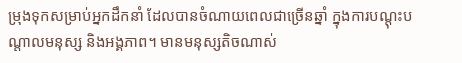ម្រុងទុកសម្រាប់អ្នកដឹកនាំ ដែលបានចំណាយពេលជាច្រើនឆ្នាំ ក្នុងការបណ្តុះបណ្តាលមនុស្ស និងអង្គភាព។ មានមនុស្សតិចណាស់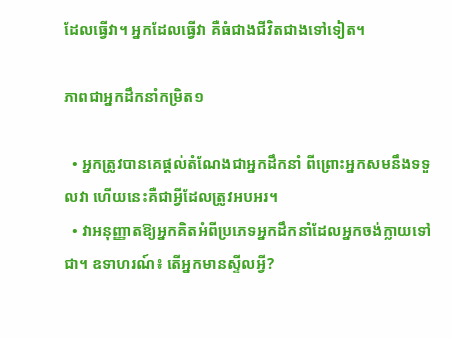ដែលធ្វើវា។ អ្នកដែលធ្វើវា គឺធំជាងជីវិតជាងទៅទៀត។

ភាពជាអ្នកដឹកនាំកម្រិត១

  • អ្នកត្រូវបានគេផ្តល់តំណែងជាអ្នកដឹកនាំ ពីព្រោះអ្នកសមនឹងទទួលវា ហើយនេះគឺជាអ្វីដែលត្រូវអបអរ។
  • វាអនុញ្ញាតឱ្យអ្នកគិតអំពីប្រភេទអ្នកដឹកនាំដែលអ្នកចង់ក្លាយទៅជា។ ឧទាហរណ៍៖ តើអ្នកមានស្ទីលអ្វី?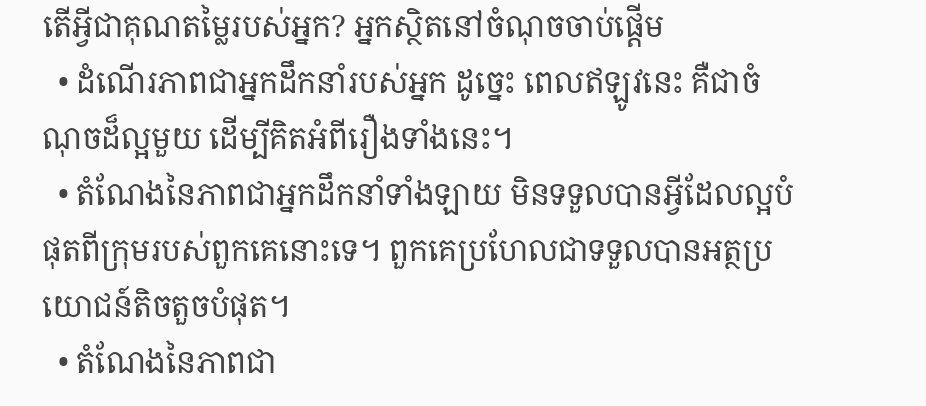តើអ្វីជាគុណតម្លៃរបស់អ្នក? អ្នកស្ថិតនៅចំណុចចាប់ផ្តើម
  • ដំណើរភាពជាអ្នកដឹកនាំរបស់អ្នក ដូច្នេះ ពេលឥឡូវនេះ គឺជាចំណុចដ៏ល្អមួយ ដើម្បីគិតអំពីរឿងទាំងនេះ។
  • តំណែងនៃភាពជាអ្នកដឹកនាំទាំងឡាយ មិនទទួលបានអ្វីដែលល្អបំផុតពីក្រុមរបស់ពួកគេនោះទេ។ ពួកគេប្រហែលជាទទួលបានអត្ថប្រយោជន៍តិចតួចបំផុត។
  • តំណែងនៃភាពជា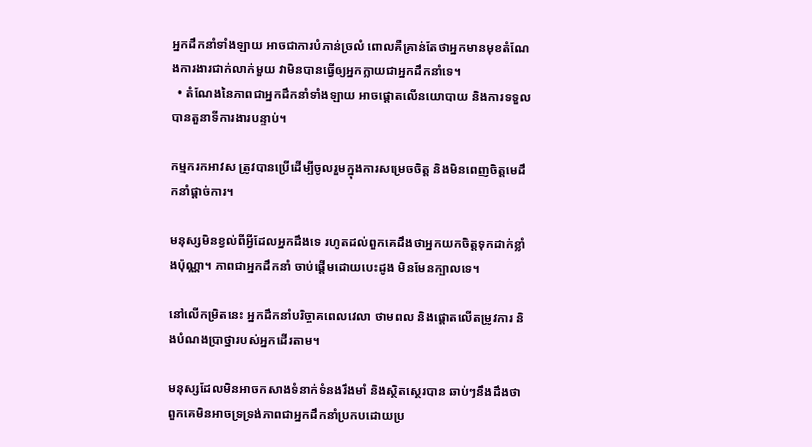អ្នកដឹកនាំទាំងឡាយ អាចជាការបំភាន់ច្រលំ ពោលគឺគ្រាន់តែថាអ្នកមានមុខតំណែងការងារជាក់លាក់មួយ វាមិនបានធ្វើឲ្យអ្នកក្លាយជាអ្នកដឹកនាំទេ។
  • តំណែងនៃភាពជាអ្នកដឹកនាំទាំងឡាយ អាចផ្តោតលើនយោបាយ និងការទទួលបានតួនាទីការងារបន្ទាប់។

កម្មករកអាវស ត្រូវបានប្រើដើម្បីចូលរួមក្នុងការសម្រេចចិត្ត និងមិនពេញចិត្តមេដឹកនាំផ្តាច់ការ។

មនុស្សមិនខ្វល់ពីអ្វីដែលអ្នកដឹងទេ រហូតដល់ពួកគេដឹងថាអ្នកយកចិត្តទុកដាក់ខ្លាំងប៉ុណ្ណា។ ភាពជាអ្នកដឹកនាំ ចាប់ផ្តើមដោយបេះដូង មិនមែនក្បាលទេ។

នៅលើកម្រិតនេះ អ្នកដឹកនាំបរិច្ចាគពេលវេលា ថាមពល និងផ្តោតលើតម្រូវការ និងបំណងប្រាថ្នារបស់អ្នកដើរតាម។

មនុស្សដែលមិនអាចកសាងទំនាក់ទំនងរឹងមាំ និងស្ថិតស្ថេរបាន ឆាប់ៗនឹងដឹងថា ពួកគេមិនអាចទ្រទ្រង់ភាពជាអ្នកដឹកនាំប្រកបដោយប្រ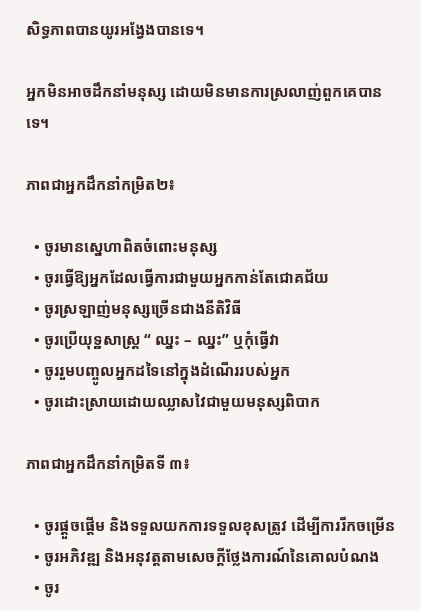សិទ្ធភាពបានយូរអង្វែងបានទេ។

អ្នកមិនអាចដឹកនាំមនុស្ស ដោយមិនមានការស្រលាញ់ពួកគេបានទេ។

ភាពជាអ្នកដឹកនាំកម្រិត២៖

  • ចូរមានស្នេហាពិតចំពោះមនុស្ស
  • ចូរធ្វើឱ្យអ្នកដែលធ្វើការជាមួយអ្នកកាន់តែជោគជ័យ
  • ចូរស្រឡាញ់មនុស្សច្រើនជាងនីតិវិធី
  • ចូរប្រើយុទ្ឋសាស្រ្ត “ ឈ្នះ – ឈ្នះ” ឬកុំធ្វើវា
  • ចូររួមបញ្ចូលអ្នកដទៃនៅក្នុងដំណើររបស់អ្នក
  • ចូរដោះស្រាយដោយឈ្លាសវៃជាមួយមនុស្សពិបាក

ភាពជាអ្នកដឹកនាំកម្រិតទី ៣៖

  • ចូរផ្តួចផ្តើម និងទទួលយកការទទួលខុសត្រូវ ដើម្បីការរីកចម្រើន
  • ចូរអភិវឌ្ឍ និងអនុវត្តតាមសេចក្តីថ្លែងការណ៍នៃគោលបំណង
  • ចូរ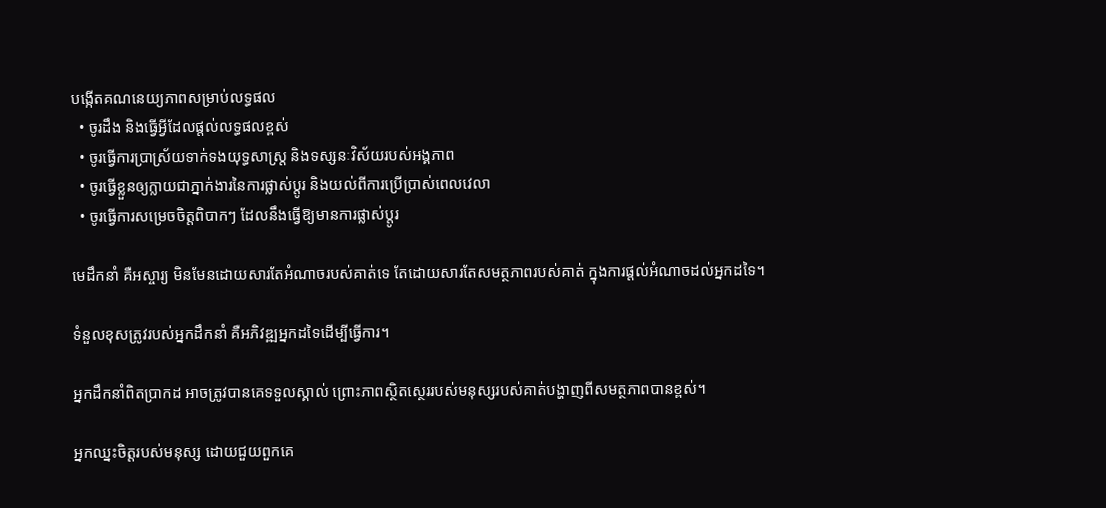បង្កើតគណនេយ្យភាពសម្រាប់លទ្ធផល
  • ចូរដឹង និងធ្វើអ្វីដែលផ្តល់លទ្ធផលខ្ពស់
  • ចូរធ្វើការប្រាស្រ័យទាក់ទងយុទ្ធសាស្ត្រ និងទស្សនៈវិស័យរបស់អង្គភាព
  • ចូរធ្វើខ្លួនឲ្យក្លាយជាភ្នាក់ងារនៃការផ្លាស់ប្តូរ និងយល់ពីការប្រើប្រាស់ពេលវេលា
  • ចូរធ្វើការសម្រេចចិត្តពិបាកៗ ដែលនឹងធ្វើឱ្យមានការផ្លាស់ប្តូរ

មេដឹកនាំ គឺអស្ចារ្យ មិនមែនដោយសារតែអំណាចរបស់គាត់ទេ តែដោយសារតែសមត្ថភាពរបស់គាត់ ក្នុងការផ្តល់អំណាចដល់អ្នកដទៃ។

ទំនួលខុសត្រូវរបស់អ្នកដឹកនាំ គឺអភិវឌ្ឍអ្នកដទៃដើម្បីធ្វើការ។

អ្នកដឹកនាំពិតប្រាកដ អាចត្រូវបានគេទទួលស្គាល់ ព្រោះភាពស្ថិតស្ថេររបស់មនុស្សរបស់គាត់បង្ហាញពីសមត្ថភាពបានខ្ពស់។

អ្នកឈ្នះចិត្តរបស់មនុស្ស ដោយជួយពួកគេ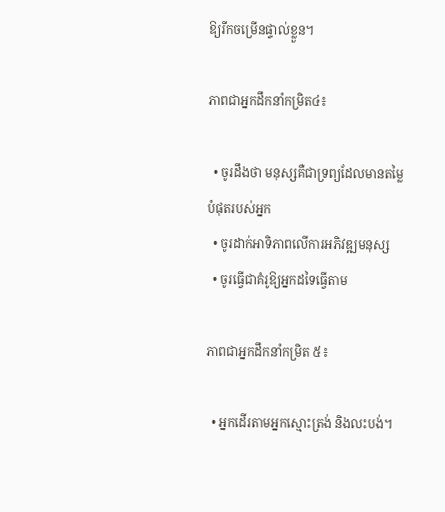ឱ្យរីកចម្រើនផ្ទាល់ខ្លួន។

ភាពជាអ្នកដឹកនាំកម្រិត៤៖

  • ចូរដឹងថា មនុស្សគឺជាទ្រព្យដែលមានតម្លៃបំផុតរបស់អ្នក
  • ចូរដាក់អាទិភាពលើការអភិវឌ្ឍមនុស្ស
  • ចូរធ្វើជាគំរូឱ្យអ្នកដទៃធ្វើតាម

ភាពជាអ្នកដឹកនាំកម្រិត ៥៖

  • អ្នកដើរតាមអ្នកស្មោះត្រង់ និងលះបង់។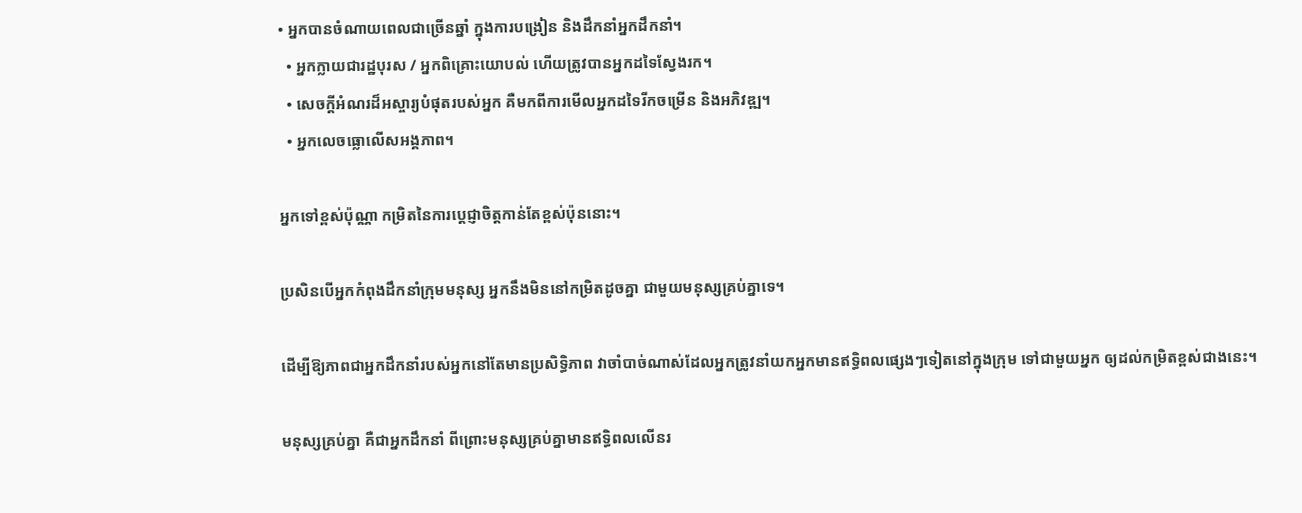• អ្នកបានចំណាយពេលជាច្រើនឆ្នាំ ក្នុងការបង្រៀន និងដឹកនាំអ្នកដឹកនាំ។
  • អ្នកក្លាយជារដ្ឋបុរស / អ្នកពិគ្រោះយោបល់ ហើយត្រូវបានអ្នកដទៃស្វែងរក។
  • សេចក្តីអំណរដ៏អស្ចារ្យបំផុតរបស់អ្នក គឺមកពីការមើលអ្នកដទៃរីកចម្រើន និងអភិវឌ្ឍ។
  • អ្នកលេចធ្លោលើសអង្គភាព។

អ្នកទៅខ្ពស់ប៉ុណ្ណា កម្រិតនៃការប្តេជ្ញាចិត្តកាន់តែខ្ពស់ប៉ុននោះ។

ប្រសិនបើអ្នកកំពុងដឹកនាំក្រុមមនុស្ស អ្នកនឹងមិននៅកម្រិតដូចគ្នា ជាមួយមនុស្សគ្រប់គ្នាទេ។

ដើម្បីឱ្យភាពជាអ្នកដឹកនាំរបស់អ្នកនៅតែមានប្រសិទ្ធិភាព វាចាំបាច់ណាស់ដែលអ្នកត្រូវនាំយកអ្នកមានឥទ្ធិពលផ្សេងៗទៀតនៅក្នុងក្រុម ទៅជាមួយអ្នក ឲ្យដល់កម្រិតខ្ពស់ជាងនេះ។

មនុស្សគ្រប់គ្នា គឺជាអ្នកដឹកនាំ ពីព្រោះមនុស្សគ្រប់គ្នាមានឥទ្ធិពលលើនរ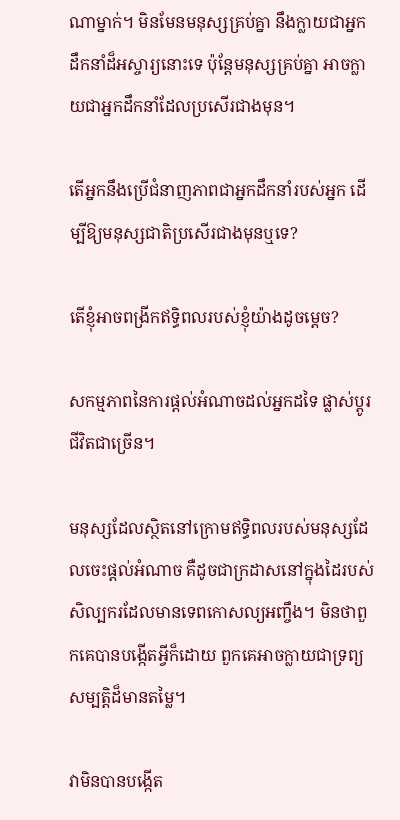ណាម្នាក់។ មិនមែនមនុស្សគ្រប់គ្នា នឹងក្លាយជាអ្នកដឹកនាំដ៏អស្ចារ្យនោះទេ ប៉ុន្តែមនុស្សគ្រប់គ្នា អាចក្លាយជាអ្នកដឹកនាំដែលប្រសើរជាងមុន។

តើអ្នកនឹងប្រើជំនាញភាពជាអ្នកដឹកនាំរបស់អ្នក ដើម្បីឱ្យមនុស្សជាតិប្រសើរជាងមុនឬទេ?

តើខ្ញុំអាចពង្រីកឥទ្ធិពលរបស់ខ្ញុំយ៉ាងដូចម្តេច?

សកម្មភាពនៃការផ្តល់អំណាចដល់អ្នកដទៃ ផ្លាស់ប្តូរជីវិតជាច្រើន។

មនុស្សដែលស្ថិតនៅក្រោមឥទ្ធិពលរបស់មនុស្សដែលចេះផ្តល់អំណាច គឺដូចជាក្រដាសនៅក្នុងដៃរបស់សិល្បករដែលមានទេពកោសល្យអញ្ចឹង។ មិនថាពួកគេបានបង្កើតអ្វីក៏ដោយ ពួកគេអាចក្លាយជាទ្រព្យសម្បត្តិដ៏មានតម្លៃ។

វាមិនបានបង្កើត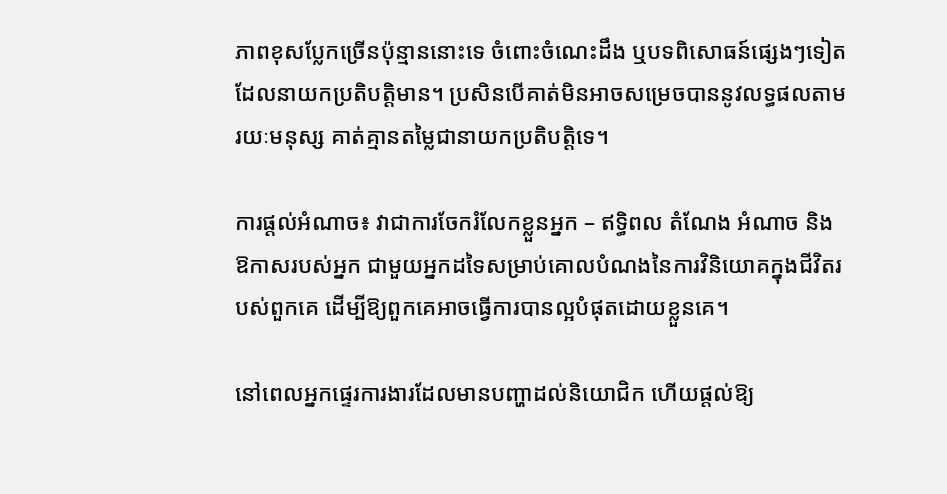ភាពខុសប្លែកច្រើនប៉ុន្មាននោះទេ ចំពោះចំណេះដឹង ឬបទពិសោធន៍ផ្សេងៗទៀតដែលនាយកប្រតិបត្តិមាន។ ប្រសិនបើគាត់មិនអាចសម្រេចបាននូវលទ្ធផលតាមរយៈមនុស្ស គាត់គ្មានតម្លៃជានាយកប្រតិបត្តិទេ។

ការផ្តល់អំណាច៖ វាជាការចែករំលែកខ្លួនអ្នក – ឥទ្ធិពល តំណែង អំណាច និងឱកាសរបស់អ្នក ជាមួយអ្នកដទៃសម្រាប់គោលបំណងនៃការវិនិយោគក្នុងជីវិតរបស់ពួកគេ ដើម្បីឱ្យពួកគេអាចធ្វើការបានល្អបំផុតដោយខ្លួនគេ។

នៅពេលអ្នកផ្ទេរការងារដែលមានបញ្ហាដល់និយោជិក ហើយផ្តល់ឱ្យ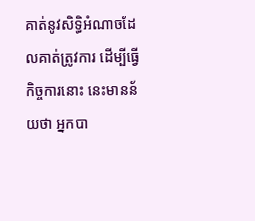គាត់នូវសិទ្ធិអំណាចដែលគាត់ត្រូវការ ដើម្បីធ្វើកិច្ចការនោះ នេះមានន័យថា អ្នកបា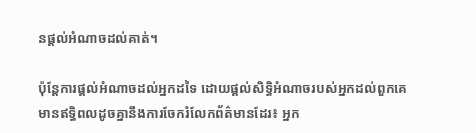នផ្តល់អំណាចដល់គាត់។

ប៉ុន្តែការផ្តល់អំណាចដល់អ្នកដទៃ ដោយផ្តល់សិទ្ធិអំណាចរបស់អ្នកដល់ពួកគេ មានឥទ្ធិពលដូចគ្នានឹងការចែករំលែកព័ត៌មានដែរ៖ អ្នក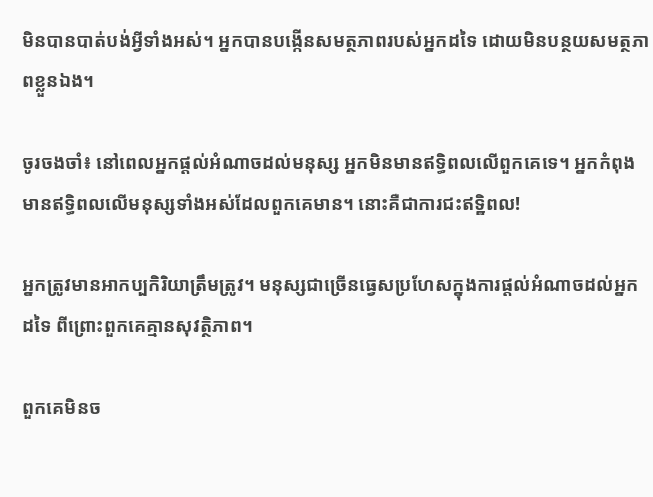មិនបានបាត់បង់អ្វីទាំងអស់។ អ្នកបានបង្កើនសមត្ថភាពរបស់អ្នកដទៃ ដោយមិនបន្ថយសមត្ថភាពខ្លួនឯង។

ចូរចងចាំ៖ នៅពេលអ្នកផ្តល់អំណាចដល់មនុស្ស អ្នកមិនមានឥទ្ធិពលលើពួកគេទេ។ អ្នកកំពុងមានឥទ្ធិពលលើមនុស្សទាំងអស់ដែលពួកគេមាន។ នោះគឺជាការជះឥទ្ឋិពល!

អ្នកត្រូវមានអាកប្បកិរិយាត្រឹមត្រូវ។ មនុស្សជាច្រើនធ្វេសប្រហែសក្នុងការផ្តល់អំណាចដល់អ្នកដទៃ ពីព្រោះពួកគេគ្មានសុវត្ថិភាព។

ពួកគេមិនច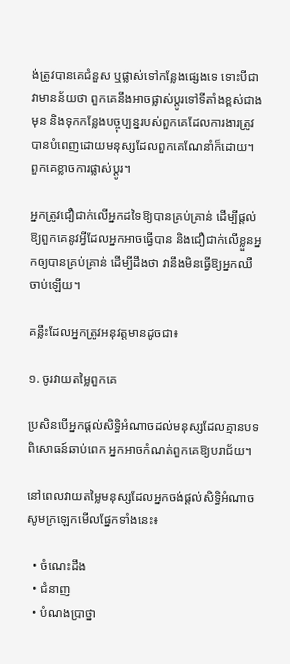ង់ត្រូវបានគេជំនួស ឬផ្លាស់ទៅកន្លែងផ្សេងទេ ទោះបីជាវាមានន័យថា ពួកគេនឹងអាចផ្លាស់ប្តូរទៅទីតាំងខ្ពស់ជាងមុន និងទុកកន្លែងបច្ចុប្បន្នរបស់ពួកគេដែលការងារត្រូវបានបំពេញដោយមនុស្សដែលពួកគេណែនាំក៏ដោយ។ ពួកគេខ្លាចការផ្លាស់ប្តូរ។

អ្នកត្រូវជឿជាក់លើអ្នកដទៃឱ្យបានគ្រប់គ្រាន់ ដើម្បីផ្តល់ឱ្យពួកគេនូវអ្វីដែលអ្នកអាចធ្វើបាន និងជឿជាក់លើខ្លួនអ្នកឲ្យបានគ្រប់គ្រាន់ ដើម្បីដឹងថា វានឹងមិនធ្វើឱ្យអ្នកឈឺចាប់ឡើយ។

គន្លឹះដែលអ្នកត្រូវអនុវត្តមានដូចជា៖

១. ចូរវាយតម្លៃពួកគេ

ប្រសិនបើអ្នកផ្តល់សិទ្ធិអំណាចដល់មនុស្សដែលគ្មានបទពិសោធន៍ឆាប់ពេក អ្នកអាចកំណត់ពួកគេឱ្យបរាជ័យ។

នៅពេលវាយតម្លៃមនុស្សដែលអ្នកចង់ផ្តល់សិទ្ធិអំណាច សូមក្រឡេកមើលផ្នែកទាំងនេះ៖

  • ចំណេះដឹង
  • ជំនាញ
  • បំណងប្រាថ្នា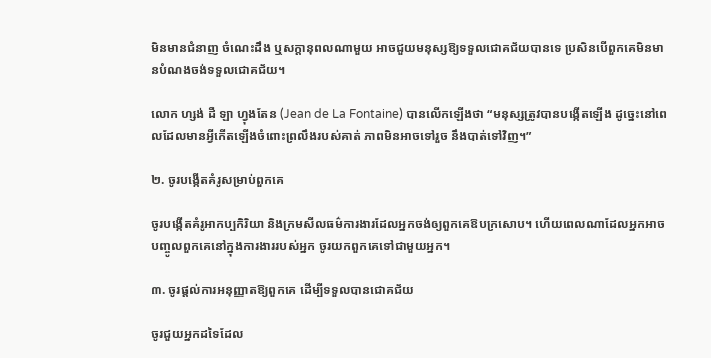មិនមានជំនាញ ចំណេះដឹង ឬសក្តានុពលណាមួយ អាចជួយមនុស្សឱ្យទទួលជោគជ័យបានទេ ប្រសិនបើពួកគេមិនមានបំណងចង់ទទួលជោគជ័យ។

លោក ហ្សង់ ដឺ ឡា ហ្វុងតែន (Jean de La Fontaine) បានលើកឡើងថា “មនុស្សត្រូវបានបង្កើតឡើង ដូច្នេះនៅពេលដែលមានអ្វីកើតឡើងចំពោះព្រលឹងរបស់គាត់ ភាពមិនអាចទៅរួច នឹងបាត់ទៅវិញ។”

២. ចូរបង្កើតគំរូសម្រាប់ពួកគេ

ចូរបង្កើតគំរូអាកប្បកិរិយា និងក្រមសីលធម៌ការងារដែលអ្នកចង់ឲ្យពួកគេឱបក្រសោប។ ហើយពេលណាដែលអ្នកអាចបញ្ចូលពួកគេនៅក្នុងការងាររបស់អ្នក ចូរយកពួកគេទៅជាមួយអ្នក។

៣. ចូរផ្តល់ការអនុញ្ញាតឱ្យពួកគេ ដើម្បីទទួលបានជោគជ័យ

ចូរជួយអ្នកដទៃដែល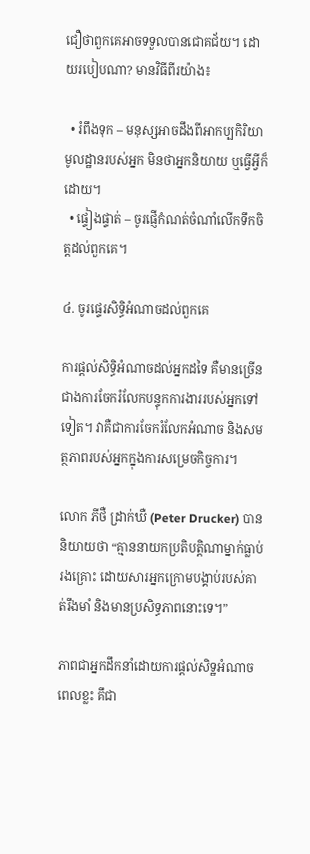ជឿថាពួកគេអាចទទួលបានជោគជ័យ។ ដោយរបៀបណា? មានវិធីពីរយ៉ាង៖

  • រំពឹងទុក – មនុស្សអាចដឹងពីអាកប្បកិរិយាមូលដ្ឋានរបស់អ្នក មិនថាអ្នកនិយាយ ឬធ្វើអ្វីក៏ដោយ។
  • ផ្ទៀងផ្ទាត់ – ចូរផ្ញើកំណត់ចំណាំលើកទឹកចិត្តដល់ពួកគេ។

៤. ចូរផ្ទេរសិទ្ធិអំណាចដល់ពួកគេ

ការផ្តល់សិទ្ធិអំណាចដល់អ្នកដទៃ គឺមានច្រើនជាងការចែករំលែកបន្ទុកការងាររបស់អ្នកទៅទៀត។ វាគឺជាការចែករំលែកអំណាច និងសមត្ថភាពរបស់អ្នកក្នុងការសម្រេចកិច្ចការ។

លោក ភីថឺ ដ្រាក់ឃឺ (Peter Drucker) បាននិយាយថា “គ្មាននាយកប្រតិបត្តិណាម្នាក់ធ្លាប់រងគ្រោះ ដោយសារអ្នកក្រោមបង្គាប់របស់គាត់រឹងមាំ និងមានប្រសិទ្ធភាពនោះទេ។”

ភាពជាអ្នកដឹកនាំដោយការផ្តល់សិទ្ឋអំណាច ពេលខ្លះ គឹជា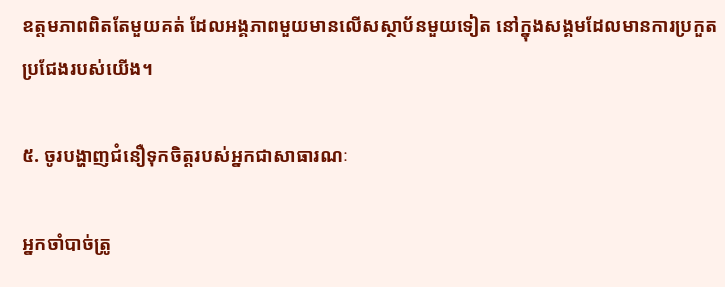ឧត្តមភាពពិតតែមួយគត់ ដែលអង្គភាពមួយមានលើសស្ថាប័នមួយទៀត នៅក្នុងសង្គមដែលមានការប្រកួតប្រជែងរបស់យើង។

៥. ចូរបង្ហាញជំនឿទុកចិត្តរបស់អ្នកជាសាធារណៈ

អ្នកចាំបាច់ត្រូ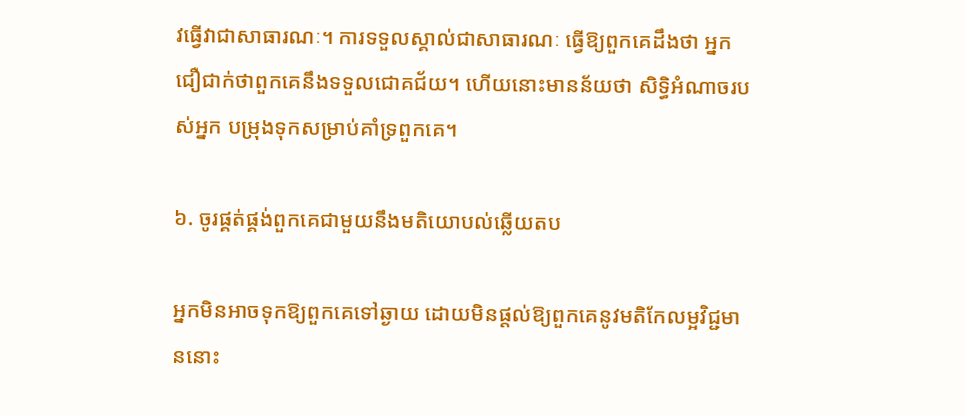វធ្វើវាជាសាធារណៈ។ ការទទួលស្គាល់ជាសាធារណៈ ធ្វើឱ្យពួកគេដឹងថា អ្នកជឿជាក់ថាពួកគេនឹងទទួលជោគជ័យ។ ហើយនោះមានន័យថា សិទ្ធិអំណាចរបស់អ្នក បម្រុងទុកសម្រាប់គាំទ្រពួកគេ។

៦. ចូរផ្គត់ផ្គង់ពួកគេជាមួយនឹងមតិយោបល់ឆ្លើយតប

អ្នកមិនអាចទុកឱ្យពួកគេទៅឆ្ងាយ ដោយមិនផ្តល់ឱ្យពួកគេនូវមតិកែលម្អវិជ្ជមាននោះ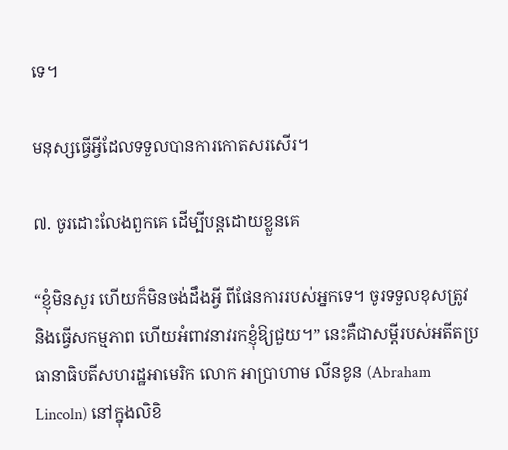ទេ។

មនុស្សធ្វើអ្វីដែលទទួលបានការកោតសរសើរ។

៧. ចូរដោះលែងពួកគេ ដើម្បីបន្តដោយខ្លួនគេ

“ខ្ញុំមិនសួរ ហើយក៏មិនចង់ដឹងអ្វី ពីផែនការរបស់អ្នកទេ។ ចូរទទួលខុសត្រូវ និងធ្វើសកម្មភាព ហើយអំពាវនាវរកខ្ញុំឱ្យជួយ។” នេះគឺជាសម្តីរបស់អតីតប្រធានាធិបតីសហរដ្ឋអាមេរិក លោក អាប្រាហាម លីនខូន (Abraham Lincoln) នៅក្នុងលិខិ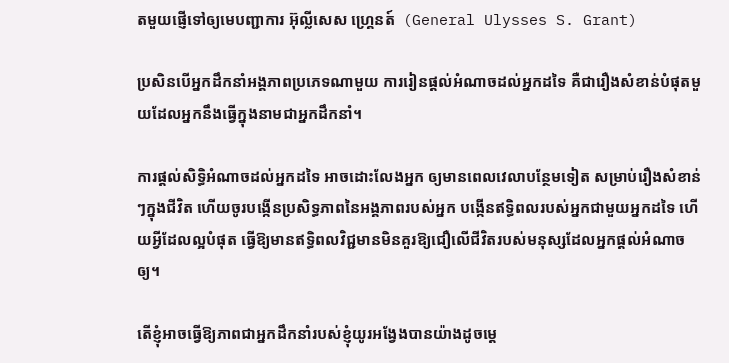តមួយផ្ញើទៅឲ្យមេបញ្ជាការ អ៊ុល្លីសេស ហ្គ្រេនត៍  (General Ulysses S. Grant)

ប្រសិនបើអ្នកដឹកនាំអង្គភាពប្រភេទណាមួយ ការរៀនផ្តល់អំណាចដល់អ្នកដទៃ គឺជារឿងសំខាន់បំផុតមួយដែលអ្នកនឹងធ្វើក្នុងនាមជាអ្នកដឹកនាំ។

ការផ្តល់សិទ្ធិអំណាចដល់អ្នកដទៃ អាចដោះលែងអ្នក ឲ្យមានពេលវេលាបន្ថែមទៀត សម្រាប់រឿងសំខាន់ៗក្នុងជីវិត ហើយចូរបង្កើនប្រសិទ្ធភាពនៃអង្គភាពរបស់អ្នក បង្កើនឥទ្ធិពលរបស់អ្នកជាមួយអ្នកដទៃ ហើយអ្វីដែលល្អបំផុត ធ្វើឱ្យមានឥទ្ធិពលវិជ្ជមានមិនគួរឱ្យជឿលើជីវិតរបស់មនុស្សដែលអ្នកផ្តល់អំណាចឲ្យ។

តើខ្ញុំអាចធ្វើឱ្យភាពជាអ្នកដឹកនាំរបស់ខ្ញុំយូរអង្វែងបានយ៉ាងដូចម្តេ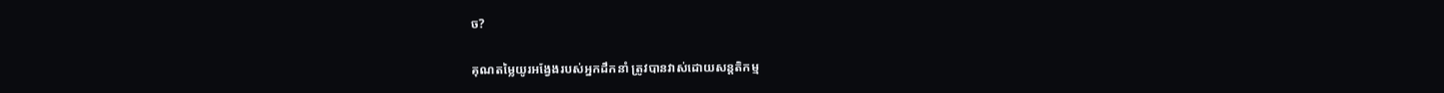ច?

គុណតម្លៃយូរអង្វែងរបស់អ្នកដឹកនាំ ត្រូវបានវាស់ដោយសន្តតិកម្ម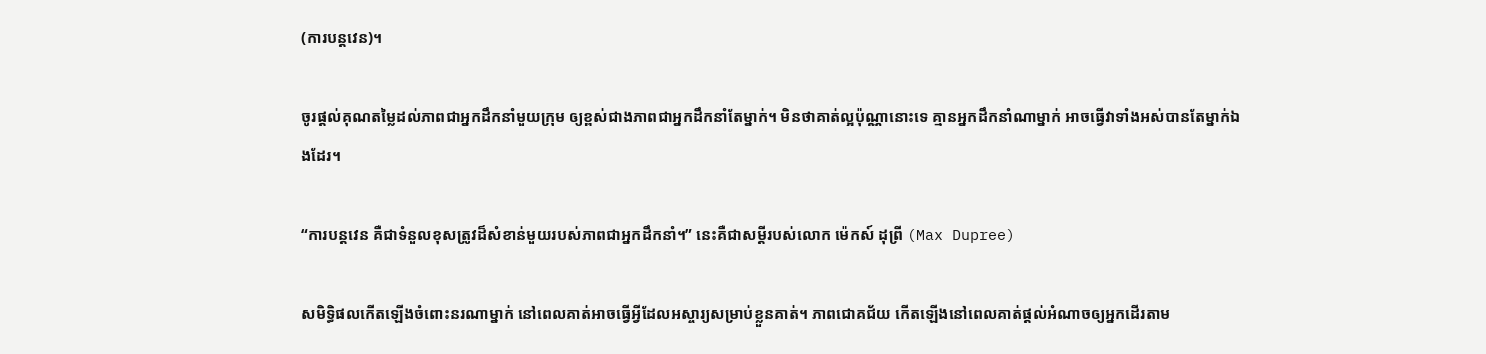(ការបន្តវេន)។

ចូរផ្តល់គុណតម្លៃដល់ភាពជាអ្នកដឹកនាំមួយក្រុម ឲ្យខ្ពស់ជាងភាពជាអ្នកដឹកនាំតែម្នាក់។ មិនថាគាត់ល្អប៉ុណ្ណានោះទេ គ្មានអ្នកដឹកនាំណាម្នាក់ អាចធ្វើវាទាំងអស់បានតែម្នាក់ឯងដែរ។

“ការបន្តវេន គឺជាទំនួលខុសត្រូវដ៏សំខាន់មួយរបស់ភាពជាអ្នកដឹកនាំ។” នេះគឺជាសម្តីរបស់លោក ម៉េកស៍ ដុព្រី (Max Dupree)

សមិទ្ធិផលកើតឡើងចំពោះនរណាម្នាក់ នៅពេលគាត់អាចធ្វើអ្វីដែលអស្ចារ្យសម្រាប់ខ្លួនគាត់។ ភាពជោគជ័យ កើតឡើងនៅពេលគាត់ផ្តល់អំណាចឲ្យអ្នកដើរតាម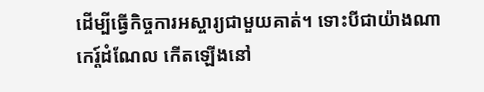ដើម្បីធ្វើកិច្ចការអស្ចារ្យជាមួយគាត់។ ទោះបីជាយ៉ាងណា កេរ្ត៍ដំណែល កើតឡើងនៅ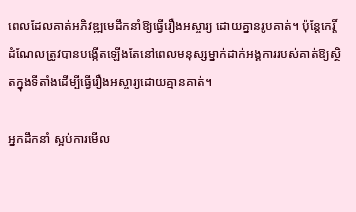ពេលដែលគាត់អភិវឌ្ឍមេដឹកនាំឱ្យធ្វើរឿងអស្ចារ្យ ដោយគ្នានរូបគាត់។ ប៉ុន្តែកេរ្តិ៍ដំណែលត្រូវបានបង្កើតឡើងតែនៅពេលមនុស្សម្នាក់ដាក់អង្គការរបស់គាត់ឱ្យស្ថិតក្នុងទីតាំងដើម្បីធ្វើរឿងអស្ចារ្យដោយគ្មានគាត់។

អ្នកដឹកនាំ ស្អប់ការមើល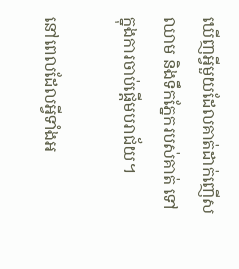ឃើញអ្វីមួយដែលគាត់ដាក់ញើស ឈាម និងទឹកភ្នែករបស់គាត់ ទៅក្នុងការចាប់ផ្តើមបរាជ័យ។

នៅពេលដែលអ្វីទាំងអ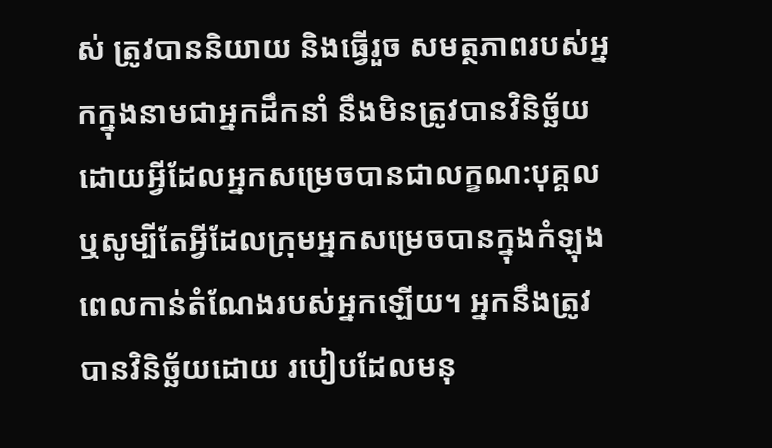ស់ ត្រូវបាននិយាយ និងធ្វើរួច សមត្ថភាពរបស់អ្នកក្នុងនាមជាអ្នកដឹកនាំ នឹងមិនត្រូវបានវិនិច្ឆ័យដោយអ្វីដែលអ្នកសម្រេចបានជាលក្ខណ:បុគ្គល ឬសូម្បីតែអ្វីដែលក្រុមអ្នកសម្រេចបានក្នុងកំឡុងពេលកាន់តំណែងរបស់អ្នកឡើយ។ អ្នកនឹងត្រូវបានវិនិច្ឆ័យដោយ របៀបដែលមនុ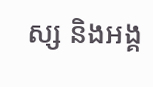ស្ស និងអង្គ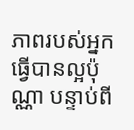ភាពរបស់អ្នកធ្វើបានល្អប៉ុណ្ណា បន្ទាប់ពី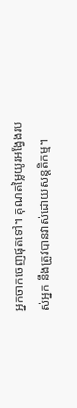អ្នកចាកចេញផុតទៅ។ គុណតម្លៃយូរអង្វែងរបស់អ្នក នឹងត្រូវបានវាស់ដោយសន្តតិកម្ម។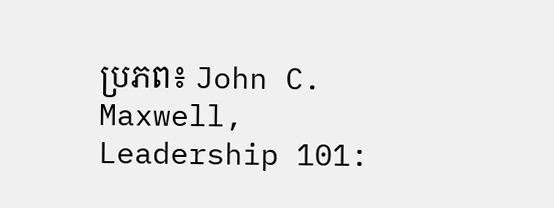ប្រភព៖ John C. Maxwell, Leadership 101: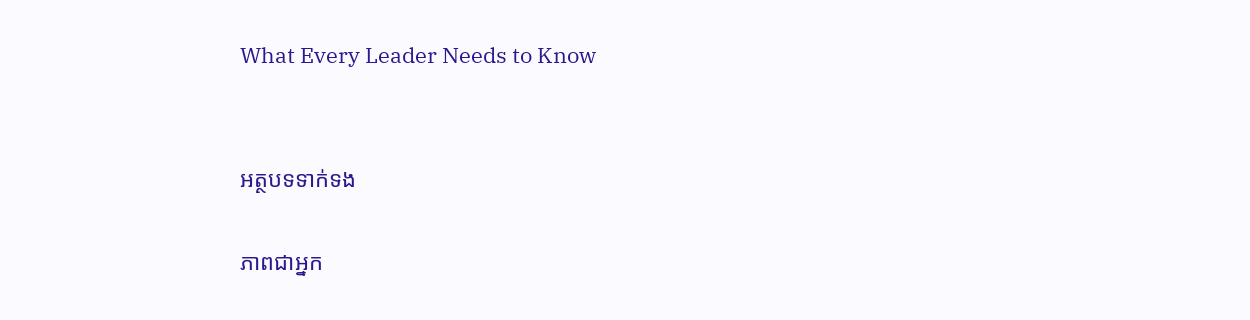What Every Leader Needs to Know


អត្ថបទទាក់ទង

ភាពជាអ្នក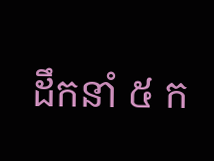ដឹកនាំ ៥ ក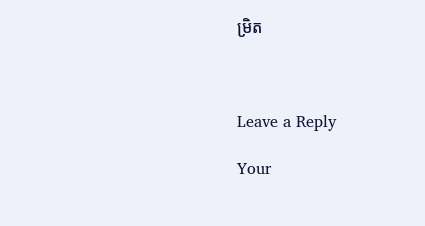ម្រិត



Leave a Reply

Your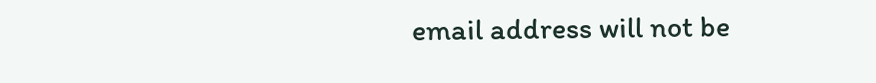email address will not be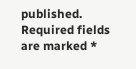published. Required fields are marked *